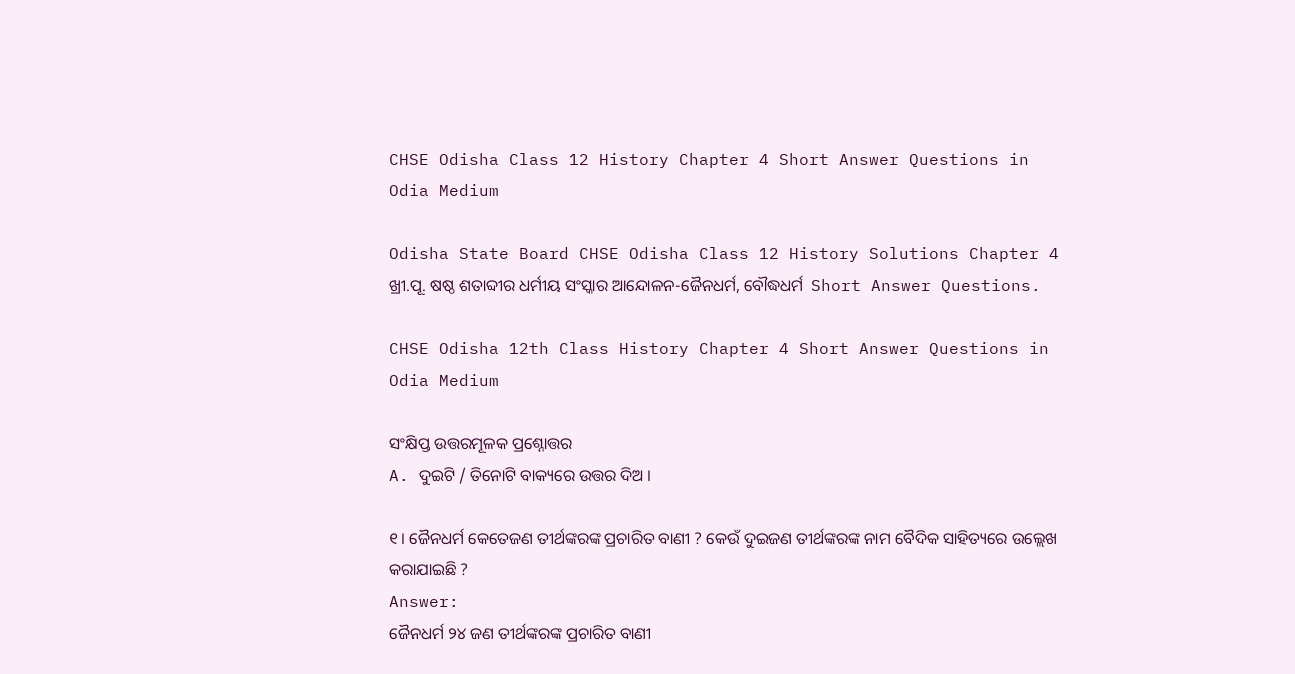CHSE Odisha Class 12 History Chapter 4 Short Answer Questions in Odia Medium

Odisha State Board CHSE Odisha Class 12 History Solutions Chapter 4 ଖ୍ରୀ.ପୂ. ଷଷ୍ଠ ଶତାବ୍ଦୀର ଧର୍ମୀୟ ସଂସ୍କାର ଆନ୍ଦୋଳନ-ଜୈନଧର୍ମ, ବୌଦ୍ଧଧର୍ମ  Short Answer Questions.

CHSE Odisha 12th Class History Chapter 4 Short Answer Questions in Odia Medium

ସଂକ୍ଷିପ୍ତ ଉତ୍ତରମୂଳକ ପ୍ରଶ୍ନୋତ୍ତର
A. ଦୁଇଟି / ତିନୋଟି ବାକ୍ୟରେ ଉତ୍ତର ଦିଅ ।

୧। ଜୈନଧର୍ମ କେତେଜଣ ତୀର୍ଥଙ୍କରଙ୍କ ପ୍ରଚାରିତ ବାଣୀ ? କେଉଁ ଦୁଇଜଣ ତୀର୍ଥଙ୍କରଙ୍କ ନାମ ବୈଦିକ ସାହିତ୍ୟରେ ଉଲ୍ଲେଖ କରାଯାଇଛି ?
Answer:
ଜୈନଧର୍ମ ୨୪ ଜଣ ତୀର୍ଥଙ୍କରଙ୍କ ପ୍ରଚାରିତ ବାଣୀ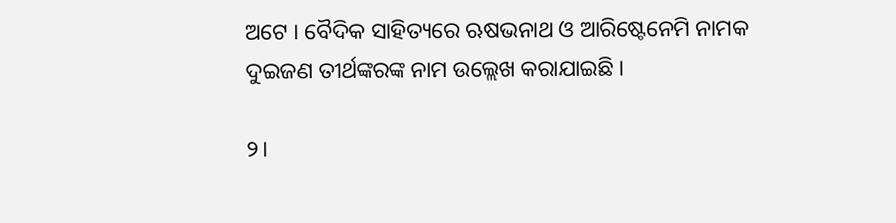ଅଟେ । ବୈଦିକ ସାହିତ୍ୟରେ ଋଷଭନାଥ ଓ ଆରିଷ୍ଟେନେମି ନାମକ ଦୁଇଜଣ ତୀର୍ଥଙ୍କରଙ୍କ ନାମ ଉଲ୍ଲେଖ କରାଯାଇଛି ।

୨।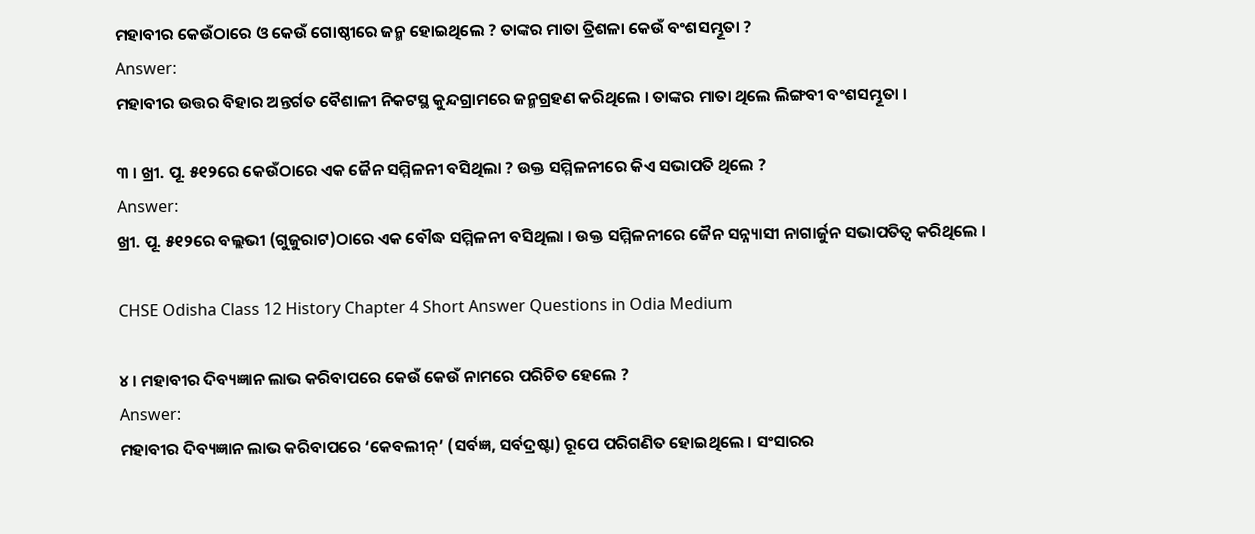ମହାବୀର କେଉଁଠାରେ ଓ କେଉଁ ଗୋଷ୍ଠୀରେ ଜନ୍ମ ହୋଇଥିଲେ ? ତାଙ୍କର ମାତା ତ୍ରିଶଳା କେଉଁ ବଂଶସମ୍ଭୂତା ?
Answer:
ମହାବୀର ଉତ୍ତର ବିହାର ଅନ୍ତର୍ଗତ ବୈଶାଳୀ ନିକଟସ୍ଥ କୁନ୍ଦଗ୍ରାମରେ ଜନ୍ମଗ୍ରହଣ କରିଥିଲେ । ତାଙ୍କର ମାତା ଥିଲେ ଲିଙ୍ଗବୀ ବଂଶସମ୍ଭୂତା ।

୩ । ଖ୍ରୀ. ପୂ. ୫୧୨ରେ କେଉଁଠାରେ ଏକ ଜୈନ ସମ୍ମିଳନୀ ବସିଥିଲା ? ଉକ୍ତ ସମ୍ମିଳନୀରେ କିଏ ସଭାପତି ଥିଲେ ?
Answer:
ଖ୍ରୀ. ପୂ. ୫୧୨ରେ ବଲ୍ଲଭୀ (ଗୁଜୁରାଟ)ଠାରେ ଏକ ବୌଦ୍ଧ ସମ୍ମିଳନୀ ବସିଥିଲା । ଉକ୍ତ ସମ୍ମିଳନୀରେ ଜୈନ ସନ୍ନ୍ୟାସୀ ନାଗାର୍ଜୁନ ସଭାପତିତ୍ୱ କରିଥିଲେ ।

CHSE Odisha Class 12 History Chapter 4 Short Answer Questions in Odia Medium

୪ । ମହାବୀର ଦିବ୍ୟଜ୍ଞାନ ଲାଭ କରିବାପରେ କେଉଁ କେଉଁ ନାମରେ ପରିଚିତ ହେଲେ ?
Answer:
ମହାବୀର ଦିବ୍ୟଜ୍ଞାନ ଲାଭ କରିବାପରେ ‘କେବଲୀନ୍’ (ସର୍ବଜ୍ଞ, ସର୍ବଦ୍ରଷ୍ଟା) ରୂପେ ପରିଗଣିତ ହୋଇଥିଲେ । ସଂସାରର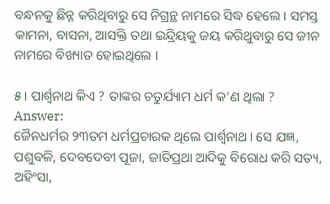ବନ୍ଧନକୁ ଛିନ୍ନ କରିଥିବାରୁ ସେ ନିଗ୍ରନ୍ଥ ନାମରେ ସିଦ୍ଧ ହେଲେ । ସମସ୍ତ କାମନା, ବାସନା, ଆସକ୍ତି ତଥା ଇନ୍ଦ୍ରିୟକୁ ଜୟ କରିଥୁବାରୁ ସେ ଜୀନ ନାମରେ ବିଖ୍ୟାତ ହୋଇଥିଲେ ।

୫। ପାର୍ଶ୍ଵନାଥ କିଏ ? ତାଙ୍କର ଚତୁର୍ଯ୍ୟାମ ଧର୍ମ କ’ଣ ଥିଲା ?
Answer:
ଜୈନଧର୍ମର ୨୩ତମ ଧର୍ମପ୍ରଚାରକ ଥିଲେ ପାର୍ଶ୍ଵନାଥ । ସେ ଯଜ୍ଞ, ପଶୁବଳି, ଦେବଦେବୀ ପୂଜା, ଜାତିପ୍ରଥା ଆଦିକୁ ବିରୋଧ କରି ସତ୍ୟ, ଅହିଂସା,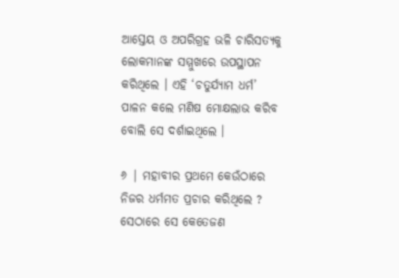ଆସ୍ତେୟ ଓ ଅପରିଗ୍ରହ ଭଳି ଚାରିସତ୍ୟକୁ ଲୋକମାନଙ୍କ ସମ୍ମୁଖରେ ଉପସ୍ଥାପନ କରିଥିଲେ । ଏହି ‘ଚତୁର୍ଯ୍ୟାମ ଧର୍ମ’ ପାଳନ କଲେ ମଣିଷ ମୋକ୍ଷଲାଭ କରିବ ବୋଲି ସେ ଦର୍ଶାଇଥିଲେ ।

୬ | ମହାବୀର ପ୍ରଥମେ କେଉଁଠାରେ ନିଜର ଧର୍ମମତ ପ୍ରଚାର କରିଥିଲେ ? ସେଠାରେ ସେ କେତେଜଣ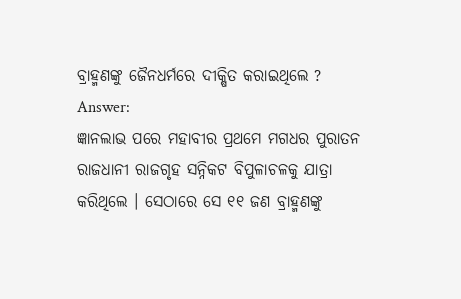ବ୍ରାହ୍ମଣଙ୍କୁ ଜୈନଧର୍ମରେ ଦୀକ୍ଷିତ କରାଇଥିଲେ ?
Answer:
ଜ୍ଞାନଲାଭ ପରେ ମହାବୀର ପ୍ରଥମେ ମଗଧର ପୁରାତନ ରାଜଧାନୀ ରାଜଗୃହ ସନ୍ନିକଟ ବିପୁଳାଚଳକୁ ଯାତ୍ରା କରିଥିଲେ । ସେଠାରେ ସେ ୧୧ ଜଣ ବ୍ରାହ୍ମଣଙ୍କୁ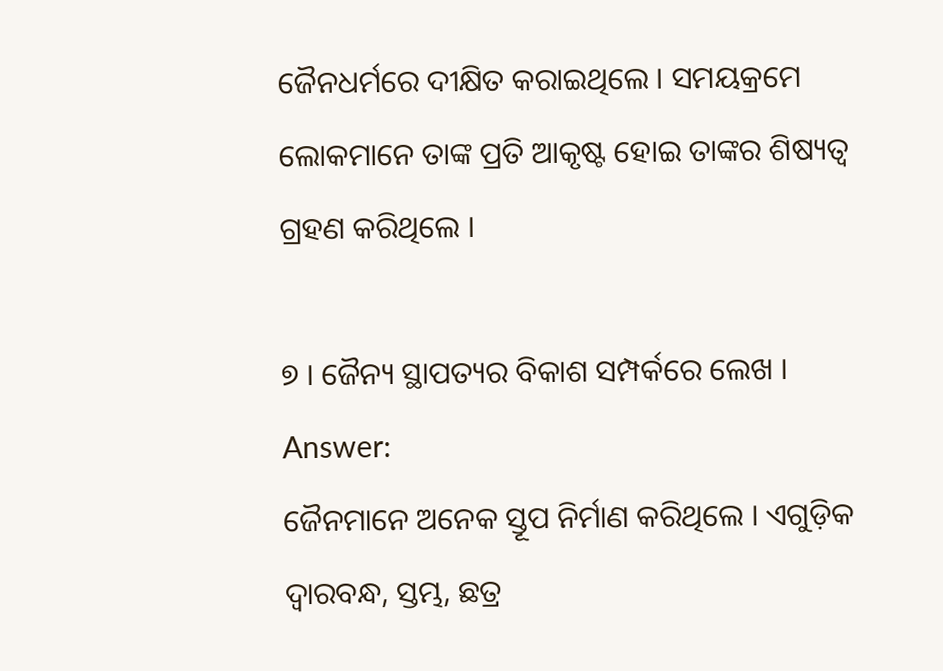ଜୈନଧର୍ମରେ ଦୀକ୍ଷିତ କରାଇଥିଲେ । ସମୟକ୍ରମେ ଲୋକମାନେ ତାଙ୍କ ପ୍ରତି ଆକୃଷ୍ଟ ହୋଇ ତାଙ୍କର ଶିଷ୍ୟତ୍ଵ ଗ୍ରହଣ କରିଥିଲେ ।

୭ । ଜୈନ୍ୟ ସ୍ଥାପତ୍ୟର ବିକାଶ ସମ୍ପର୍କରେ ଲେଖ ।
Answer:
ଜୈନମାନେ ଅନେକ ସ୍ତୂପ ନିର୍ମାଣ କରିଥିଲେ । ଏଗୁଡ଼ିକ ଦ୍ଵାରବନ୍ଧ, ସ୍ତମ୍ଭ, ଛତ୍ର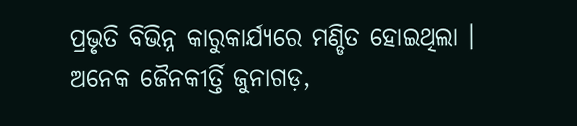ପ୍ରଭୃତି ବିଭିନ୍ନ କାରୁକାର୍ଯ୍ୟରେ ମଣ୍ଡିତ ହୋଇଥିଲା । ଅନେକ ଜୈନକୀର୍ତ୍ତି ଜୁନାଗଡ଼,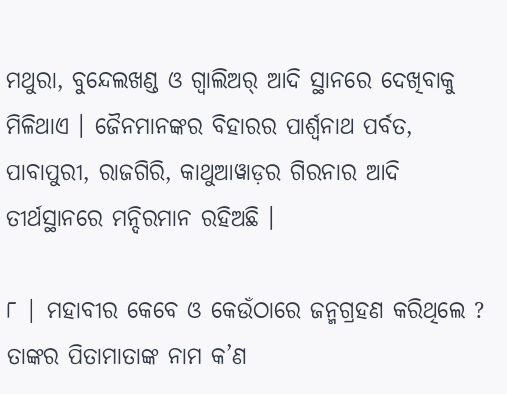ମଥୁରା, ବୁନ୍ଦେଲଖଣ୍ଡ ଓ ଗ୍ବାଲିଅର୍ ଆଦି ସ୍ଥାନରେ ଦେଖିବାକୁ ମିଳିଥାଏ । ଜୈନମାନଙ୍କର ବିହାରର ପାର୍ଶ୍ଵନାଥ ପର୍ବତ, ପାବାପୁରୀ, ରାଜଗିରି, କାଥୁଆୱାଡ଼ର ଗିରନାର ଆଦି ତୀର୍ଥସ୍ଥାନରେ ମନ୍ଦିରମାନ ରହିଅଛି ।

୮ | ମହାବୀର କେବେ ଓ କେଉଁଠାରେ ଜନ୍ମଗ୍ରହଣ କରିଥିଲେ ? ତାଙ୍କର ପିତାମାତାଙ୍କ ନାମ କ’ଣ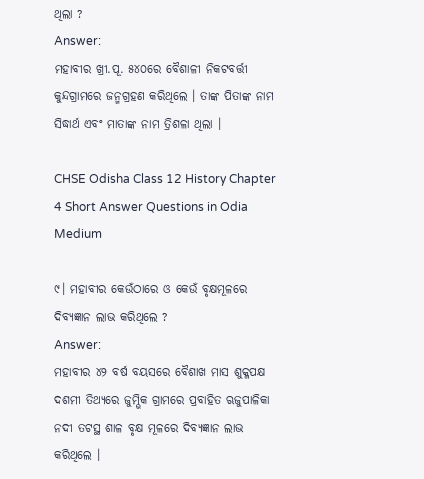ଥିଲା ?
Answer:
ମହାବୀର ଖ୍ରୀ.ପୂ. ୫୪୦ରେ ବୈଶାଳୀ ନିକଟବର୍ତ୍ତୀ କୁନ୍ଦଗ୍ରାମରେ ଜନ୍ମଗ୍ରହଣ କରିଥିଲେ । ତାଙ୍କ ପିତାଙ୍କ ନାମ ସିଦ୍ଧାର୍ଥ ଏବଂ ମାତାଙ୍କ ନାମ ତ୍ରିଶଳା ଥିଲା ।

CHSE Odisha Class 12 History Chapter 4 Short Answer Questions in Odia Medium

୯। ମହାବୀର କେଉଁଠାରେ ଓ କେଉଁ ବୃକ୍ଷମୂଳରେ ଦିବ୍ୟଜ୍ଞାନ ଲାଭ କରିଥିଲେ ?
Answer:
ମହାବୀର ୪୨ ବର୍ଷ ବୟସରେ ବୈଶାଖ ମାସ ଶୁକ୍ଳପକ୍ଷ ଦଶମୀ ତିଥ୍ୟରେ ଜୁମ୍ଭିକ ଗ୍ରାମରେ ପ୍ରବାହିତ ଋଜୁପାଳିକା ନଦୀ ତଟସ୍ଥ ଶାଳ ବୃକ୍ଷ ମୂଳରେ ଦିବ୍ୟଜ୍ଞାନ ଲାଭ କରିଥିଲେ ।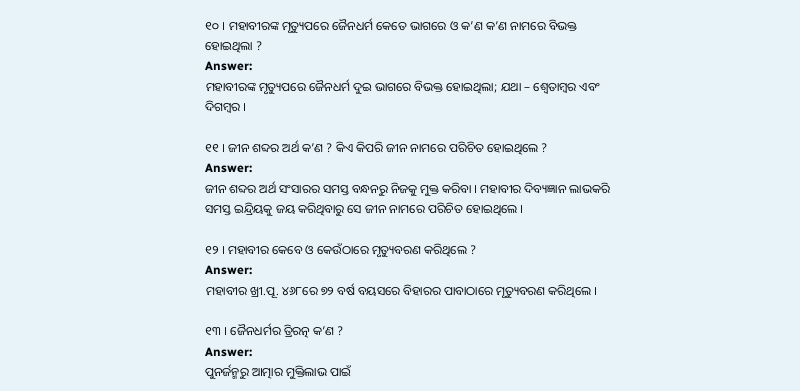୧୦ । ମହାବୀରଙ୍କ ମୃତ୍ୟୁପରେ ଜୈନଧର୍ମ କେତେ ଭାଗରେ ଓ କ’ଣ କ’ଣ ନାମରେ ବିଭକ୍ତ ହୋଇଥିଲା ?
Answer:
ମହାବୀରଙ୍କ ମୃତ୍ୟୁପରେ ଜୈନଧର୍ମ ଦୁଇ ଭାଗରେ ବିଭକ୍ତ ହୋଇଥିଲା; ଯଥା – ଶ୍ଵେତାମ୍ବର ଏବଂ ଦିଗମ୍ବର ।

୧୧ । ଜୀନ ଶବ୍ଦର ଅର୍ଥ କ’ଣ ? କିଏ କିପରି ଜୀନ ନାମରେ ପରିଚିତ ହୋଇଥିଲେ ?
Answer:
ଜୀନ ଶବ୍ଦର ଅର୍ଥ ସଂସାରର ସମସ୍ତ ବନ୍ଧନରୁ ନିଜକୁ ମୁକ୍ତ କରିବା । ମହାବୀର ଦିବ୍ୟଜ୍ଞାନ ଲାଭକରି ସମସ୍ତ ଇନ୍ଦ୍ରିୟକୁ ଜୟ କରିଥିବାରୁ ସେ ଜୀନ ନାମରେ ପରିଚିତ ହୋଇଥିଲେ ।

୧୨ । ମହାବୀର କେବେ ଓ କେଉଁଠାରେ ମୃତ୍ୟୁବରଣ କରିଥିଲେ ?
Answer:
ମହାବୀର ଖ୍ରୀ.ପୂ. ୪୬୮ରେ ୭୨ ବର୍ଷ ବୟସରେ ବିହାରର ପାବାଠାରେ ମୃତ୍ୟୁବରଣ କରିଥିଲେ ।

୧୩ । ଜୈନଧର୍ମର ତ୍ରିରତ୍ନ କ’ଣ ?
Answer:
ପୁନର୍ଜନ୍ମରୁ ଆତ୍ମାର ମୁକ୍ତିଲାଭ ପାଇଁ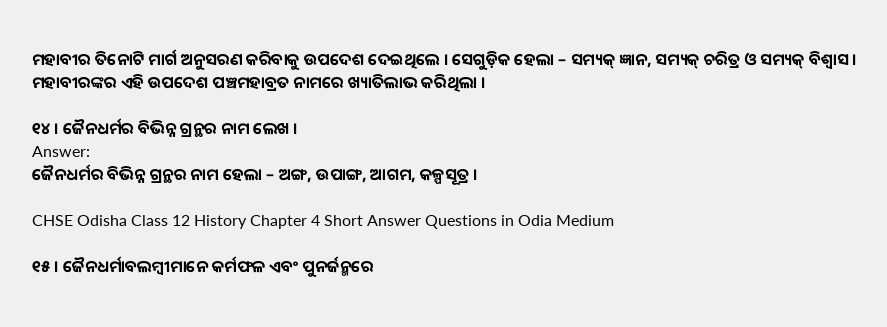ମହାବୀର ତିନୋଟି ମାର୍ଗ ଅନୁସରଣ କରିବାକୁ ଉପଦେଶ ଦେଇଥିଲେ । ସେଗୁଡ଼ିକ ହେଲା – ସମ୍ୟକ୍ ଜ୍ଞାନ, ସମ୍ୟକ୍ ଚରିତ୍ର ଓ ସମ୍ୟକ୍ ବିଶ୍ଵାସ । ମହାବୀରଙ୍କର ଏହି ଉପଦେଶ ପଞ୍ଚମହାବ୍ରତ ନାମରେ ଖ୍ୟାତିଲାଭ କରିଥିଲା ।

୧୪ । ଜୈନଧର୍ମର ବିଭିନ୍ନ ଗ୍ରନ୍ଥର ନାମ ଲେଖ ।
Answer:
ଜୈନଧର୍ମର ବିଭିନ୍ନ ଗ୍ରନ୍ଥର ନାମ ହେଲା – ଅଙ୍ଗ, ଉପାଙ୍ଗ, ଆଗମ, କଳ୍ପସୂତ୍ର ।

CHSE Odisha Class 12 History Chapter 4 Short Answer Questions in Odia Medium

୧୫ । ଜୈନଧର୍ମାବଲମ୍ବୀମାନେ କର୍ମଫଳ ଏବଂ ପୁନର୍ଜନ୍ମରେ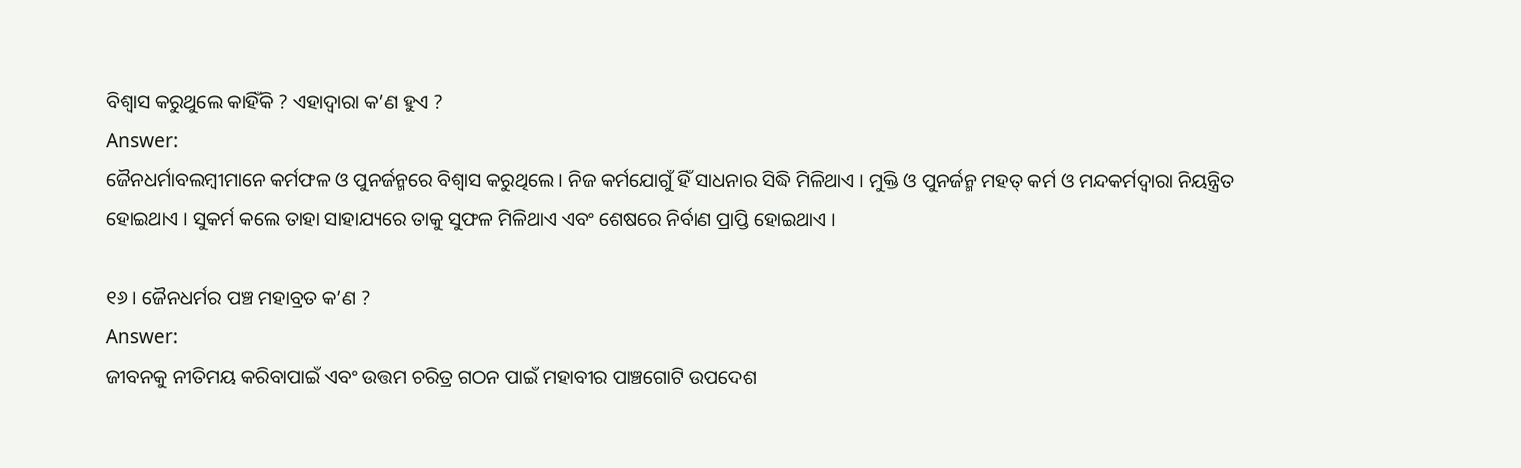ବିଶ୍ଵାସ କରୁଥୁଲେ କାହିଁକି ? ଏହାଦ୍ଵାରା କ’ଣ ହୁଏ ?
Answer:
ଜୈନଧର୍ମାବଲମ୍ବୀମାନେ କର୍ମଫଳ ଓ ପୁନର୍ଜନ୍ମରେ ବିଶ୍ୱାସ କରୁଥିଲେ । ନିଜ କର୍ମଯୋଗୁଁ ହିଁ ସାଧନାର ସିଦ୍ଧି ମିଳିଥାଏ । ମୁକ୍ତି ଓ ପୁନର୍ଜନ୍ମ ମହତ୍ କର୍ମ ଓ ମନ୍ଦକର୍ମଦ୍ୱାରା ନିୟନ୍ତ୍ରିତ ହୋଇଥାଏ । ସୁକର୍ମ କଲେ ତାହା ସାହାଯ୍ୟରେ ତାକୁ ସୁଫଳ ମିଳିଥାଏ ଏବଂ ଶେଷରେ ନିର୍ବାଣ ପ୍ରାପ୍ତି ହୋଇଥାଏ ।

୧୬ । ଜୈନଧର୍ମର ପଞ୍ଚ ମହାବ୍ରତ କ’ଣ ?
Answer:
ଜୀବନକୁ ନୀତିମୟ କରିବାପାଇଁ ଏବଂ ଉତ୍ତମ ଚରିତ୍ର ଗଠନ ପାଇଁ ମହାବୀର ପାଞ୍ଚଗୋଟି ଉପଦେଶ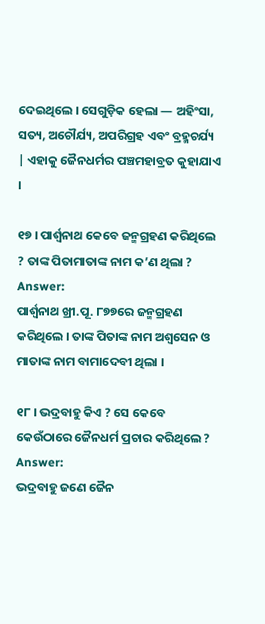ଦେଇଥିଲେ । ସେଗୁଡ଼ିକ ହେଲା — ଅହିଂସା, ସତ୍ୟ, ଅଚୌର୍ଯ୍ୟ, ଅପରିଗ୍ରହ ଏବଂ ବ୍ରହ୍ମଚର୍ଯ୍ୟ | ଏହାକୁ ଜୈନଧର୍ମର ପଞ୍ଚମହାବ୍ରତ କୁହାଯାଏ ।

୧୭ । ପାର୍ଶ୍ଵନାଥ କେବେ ଜନ୍ମଗ୍ରହଣ କରିଥିଲେ ? ତାଙ୍କ ପିତାମାତାଙ୍କ ନାମ କ’ଣ ଥିଲା ?
Answer:
ପାର୍ଶ୍ଵନାଥ ଖ୍ରୀ.ପୂ. ୮୭୭ରେ ଜନ୍ମଗ୍ରହଣ କରିଥିଲେ । ତାଙ୍କ ପିତାଙ୍କ ନାମ ଅଶ୍ଵସେନ ଓ ମାତାଙ୍କ ନାମ ବାମାଦେବୀ ଥିଲା ।

୧୮ । ଭଦ୍ରବାହୁ କିଏ ? ସେ କେବେ କେଉଁଠାରେ ଜୈନଧର୍ମ ପ୍ରଚାର କରିଥିଲେ ?
Answer:
ଭଦ୍ରବାହୁ ଜଣେ ଜୈନ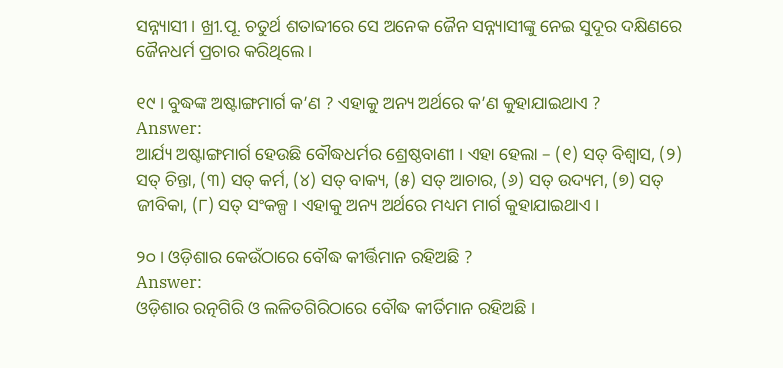ସନ୍ନ୍ୟାସୀ । ଖ୍ରୀ.ପୂ. ଚତୁର୍ଥ ଶତାବ୍ଦୀରେ ସେ ଅନେକ ଜୈନ ସନ୍ନ୍ୟାସୀଙ୍କୁ ନେଇ ସୁଦୂର ଦକ୍ଷିଣରେ ଜୈନଧର୍ମ ପ୍ରଚାର କରିଥିଲେ ।

୧୯ । ବୁଦ୍ଧଙ୍କ ଅଷ୍ଟାଙ୍ଗମାର୍ଗ କ’ଣ ? ଏହାକୁ ଅନ୍ୟ ଅର୍ଥରେ କ’ଣ କୁହାଯାଇଥାଏ ?
Answer:
ଆର୍ଯ୍ୟ ଅଷ୍ଟାଙ୍ଗମାର୍ଗ ହେଉଛି ବୌଦ୍ଧଧର୍ମର ଶ୍ରେଷ୍ଠବାଣୀ । ଏହା ହେଲା – (୧) ସତ୍ ବିଶ୍ଵାସ, (୨) ସତ୍ ଚିନ୍ତା, (୩) ସତ୍ କର୍ମ, (୪) ସତ୍ ବାକ୍ୟ, (୫) ସତ୍ ଆଚାର, (୬) ସତ୍ ଉଦ୍ୟମ, (୭) ସତ୍ ଜୀବିକା, (୮) ସତ୍ ସଂକଳ୍ପ । ଏହାକୁ ଅନ୍ୟ ଅର୍ଥରେ ମଧ୍ୟମ ମାର୍ଗ କୁହାଯାଇଥାଏ ।

୨୦ । ଓଡ଼ିଶାର କେଉଁଠାରେ ବୌଦ୍ଧ କୀର୍ତ୍ତିମାନ ରହିଅଛି ?
Answer:
ଓଡ଼ିଶାର ରତ୍ନଗିରି ଓ ଲଳିତଗିରିଠାରେ ବୌଦ୍ଧ କୀର୍ତିମାନ ରହିଅଛି ।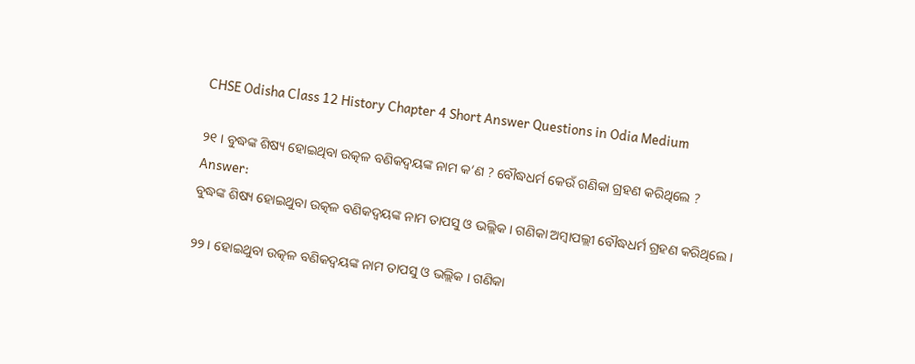CHSE Odisha Class 12 History Chapter 4 Short Answer Questions in Odia Medium

୨୧ । ବୁଦ୍ଧଙ୍କ ଶିଷ୍ୟ ହୋଇଥିବା ଉତ୍କଳ ବଣିକଦ୍ଵୟଙ୍କ ନାମ କ’ଣ ? ବୌଦ୍ଧଧର୍ମ କେଉଁ ଗଣିକା ଗ୍ରହଣ କରିଥିଲେ ?
Answer:
ବୁଦ୍ଧଙ୍କ ଶିଷ୍ୟ ହୋଇଥୁବା ଉତ୍କଳ ବଣିକଦ୍ବୟଙ୍କ ନାମ ତାପସୁ ଓ ଭଲ୍ଲିକ । ଗଣିକା ଅମ୍ବାପଲ୍ଲୀ ବୌଦ୍ଧଧର୍ମ ଗ୍ରହଣ କରିଥିଲେ ।

୨୨। ହୋଇଥୁବା ଉତ୍କଳ ବଣିକଦ୍ଵୟଙ୍କ ନାମ ତାପସୁ ଓ ଭଲ୍ଲିକ । ଗଣିକା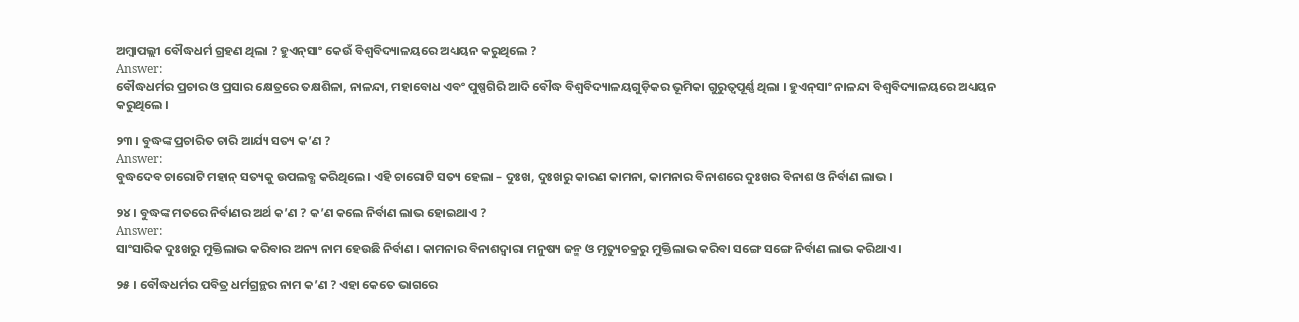ଅମ୍ବାପଲ୍ଲୀ ବୌଦ୍ଧଧର୍ମ ଗ୍ରହଣ ଥିଲା ? ହୁଏନ୍‌ସାଂ କେଉଁ ବିଶ୍ଵବିଦ୍ୟାଳୟରେ ଅଧ୍ୟୟନ କରୁଥିଲେ ?
Answer:
ବୌଦ୍ଧଧର୍ମର ପ୍ରଚାର ଓ ପ୍ରସାର କ୍ଷେତ୍ରରେ ତକ୍ଷଶିଳା, ନାଳନ୍ଦା, ମହାବୋଧ ଏବଂ ପୁଷ୍ପଗିରି ଆଦି ବୌଦ୍ଧ ବିଶ୍ବବିଦ୍ୟାଳୟଗୁଡ଼ିକର ଭୂମିକା ଗୁରୁତ୍ଵପୂର୍ଣ୍ଣ ଥିଲା । ହୁଏନ୍‌ସାଂ ନାଳନ୍ଦା ବିଶ୍ବବିଦ୍ୟାଳୟରେ ଅଧ୍ୟୟନ କରୁଥିଲେ ।

୨୩ । ବୁଦ୍ଧଙ୍କ ପ୍ରଚାରିତ ଚାରି ଆର୍ଯ୍ୟ ସତ୍ୟ କ’ଣ ?
Answer:
ବୁଦ୍ଧଦେବ ଚାରୋଟି ମହାନ୍ ସତ୍ୟକୁ ଉପଲବ୍ଧ କରିଥିଲେ । ଏହି ଚାରୋଟି ସତ୍ୟ ହେଲା – ଦୁଃଖ, ଦୁଃଖରୁ କାରଣ କାମନା, କାମନାର ବିନାଶରେ ଦୁଃଖର ବିନାଶ ଓ ନିର୍ବାଣ ଲାଭ ।

୨୪ । ବୁଦ୍ଧଙ୍କ ମତରେ ନିର୍ବାଣର ଅର୍ଥ କ’ଣ ? କ’ଣ କଲେ ନିର୍ବାଣ ଲାଭ ହୋଇଥାଏ ?
Answer:
ସାଂସାରିକ ଦୁଃଖରୁ ମୁକ୍ତିଲାଭ କରିବାର ଅନ୍ୟ ନାମ ହେଉଛି ନିର୍ବାଣ । କାମନାର ବିନାଶଦ୍ୱାରା ମନୁଷ୍ୟ ଜନ୍ମ ଓ ମୃତ୍ୟୁଚକ୍ରରୁ ମୁକ୍ତିଲାଭ କରିବା ସଙ୍ଗେ ସଙ୍ଗେ ନିର୍ବାଣ ଲାଭ କରିଥାଏ ।

୨୫ । ବୌଦ୍ଧଧର୍ମର ପବିତ୍ର ଧର୍ମଗ୍ରନ୍ଥର ନାମ କ’ଣ ? ଏହା କେତେ ଭାଗରେ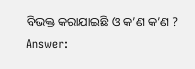ବିଭକ୍ତ କରାଯାଇଛି ଓ କ’ଣ କ’ଣ ?
Answer: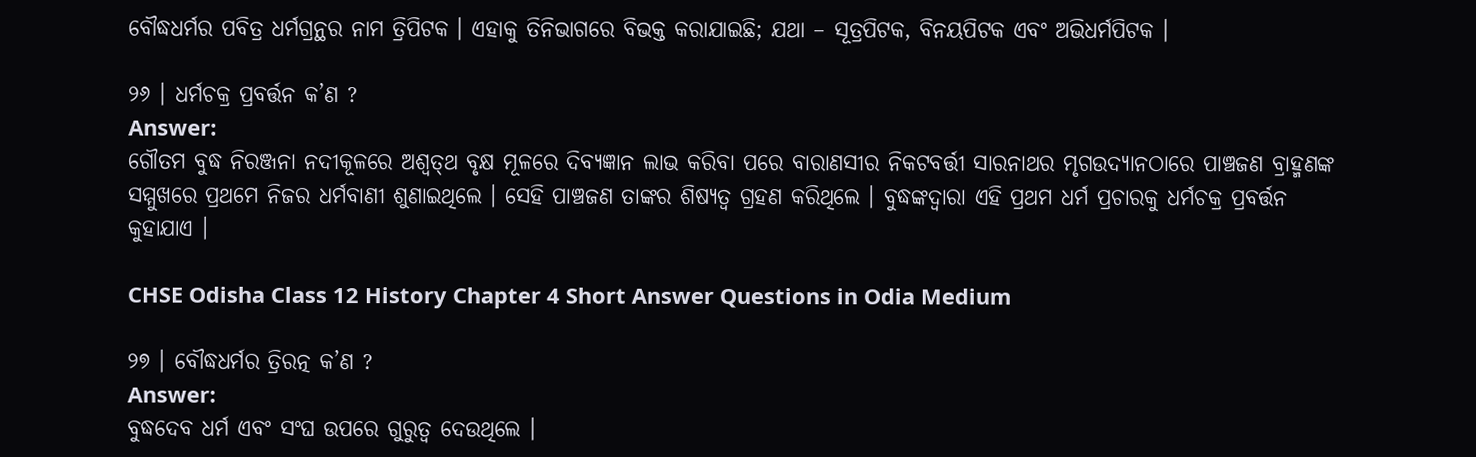ବୌଦ୍ଧଧର୍ମର ପବିତ୍ର ଧର୍ମଗ୍ରନ୍ଥର ନାମ ତ୍ରିପିଟକ । ଏହାକୁ ତିନିଭାଗରେ ବିଭକ୍ତ କରାଯାଇଛି; ଯଥା – ସୂତ୍ରପିଟକ, ବିନୟପିଟକ ଏବଂ ଅଭିଧର୍ମପିଟକ ।

୨୬ । ଧର୍ମଚକ୍ର ପ୍ରବର୍ତ୍ତନ କ’ଣ ?
Answer:
ଗୌତମ ବୁଦ୍ଧ ନିରଞ୍ଜନା ନଦୀକୂଳରେ ଅଶ୍ଵତ୍‌ଥ ବୃକ୍ଷ ମୂଳରେ ଦିବ୍ୟଜ୍ଞାନ ଲାଭ କରିବା ପରେ ବାରାଣସୀର ନିକଟବର୍ତ୍ତୀ ସାରନାଥର ମୃଗଉଦ୍ୟାନଠାରେ ପାଞ୍ଚଜଣ ବ୍ରାହ୍ମଣଙ୍କ ସମ୍ମୁଖରେ ପ୍ରଥମେ ନିଜର ଧର୍ମବାଣୀ ଶୁଣାଇଥିଲେ । ସେହି ପାଞ୍ଚଜଣ ତାଙ୍କର ଶିଷ୍ୟତ୍ବ ଗ୍ରହଣ କରିଥିଲେ । ବୁଦ୍ଧଙ୍କଦ୍ୱାରା ଏହି ପ୍ରଥମ ଧର୍ମ ପ୍ରଚାରକୁ ଧର୍ମଚକ୍ର ପ୍ରବର୍ତ୍ତନ କୁହାଯାଏ ।

CHSE Odisha Class 12 History Chapter 4 Short Answer Questions in Odia Medium

୨୭ । ବୌଦ୍ଧଧର୍ମର ତ୍ରିରତ୍ନ କ’ଣ ?
Answer:
ବୁଦ୍ଧଦେବ ଧର୍ମ ଏବଂ ସଂଘ ଉପରେ ଗୁରୁତ୍ଵ ଦେଉଥିଲେ ।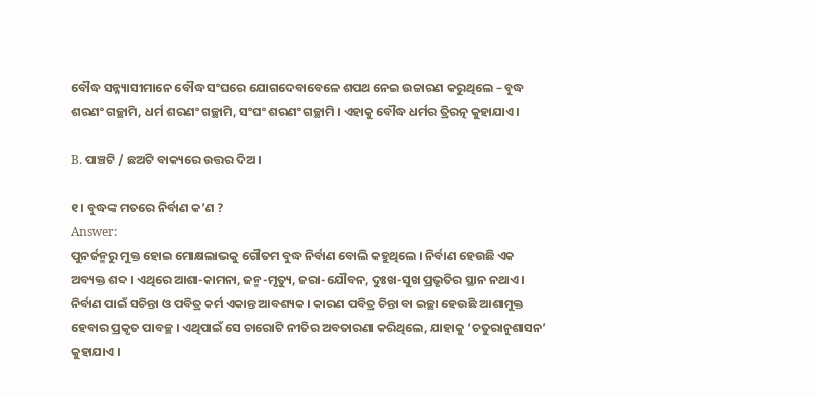ବୌଦ୍ଧ ସନ୍ନ୍ୟାସୀମାନେ ବୌଦ୍ଧ ସଂଘରେ ଯୋଗଦେବାବେଳେ ଶପଥ ନେଇ ଉଚ୍ଚାରଣ କରୁଥିଲେ – ବୁଦ୍ଧ ଶରଣଂ ଗଚ୍ଛାମି, ଧର୍ମ ଶରଣଂ ଗଚ୍ଛାମି, ସଂଘଂ ଶରଣଂ ଗଚ୍ଛାମି । ଏହାକୁ ବୌଦ୍ଧ ଧର୍ମର ତ୍ରିରତ୍ନ କୁହାଯାଏ ।

B. ପାଞ୍ଚଟି / ଛଅଟି ବାକ୍ୟରେ ଉତ୍ତର ଦିଅ ।

୧। ବୁଦ୍ଧଙ୍କ ମତରେ ନିର୍ବାଣ କ’ଣ ?
Answer:
ପୁନର୍ଜନ୍ମରୁ ମୁକ୍ତ ହୋଇ ମୋକ୍ଷଲାଭକୁ ଗୌତମ ବୁଦ୍ଧ ନିର୍ବାଣ ବୋଲି କହୁଥିଲେ । ନିର୍ବାଣ ହେଉଛି ଏକ ଅବ୍ୟକ୍ତ ଶବ୍ଦ । ଏଥିରେ ଆଶା-କାମନା, ଜନ୍ମ-ମୃତ୍ୟୁ, ଜରା-ଯୌବନ, ଦୁଃଖ-ସୁଖ ପ୍ରଭୃତିର ସ୍ଥାନ ନଥାଏ । ନିର୍ବାଣ ପାଇଁ ସଚିନ୍ତା ଓ ପବିତ୍ର କର୍ମ ଏକାନ୍ତ ଆବଶ୍ୟକ । କାରଣ ପବିତ୍ର ଚିନ୍ତା ବା ଇଚ୍ଛା ହେଉଛି ଆଶାମୁକ୍ତ ହେବାର ପ୍ରକୃତ ପାବଚ୍ଛ । ଏଥିପାଇଁ ସେ ଚାରୋଟି ନୀତିର ଅବତାରଣା କରିଥିଲେ, ଯାହାକୁ ‘ଚତୁରାନୁଶାସନ’ କୁହାଯାଏ ।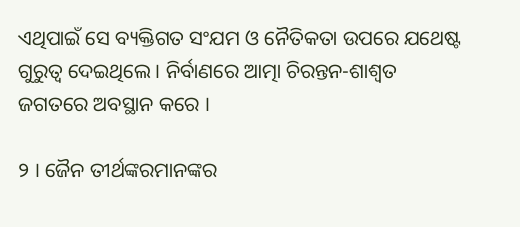ଏଥିପାଇଁ ସେ ବ୍ୟକ୍ତିଗତ ସଂଯମ ଓ ନୈତିକତା ଉପରେ ଯଥେଷ୍ଟ ଗୁରୁତ୍ଵ ଦେଇଥିଲେ । ନିର୍ବାଣରେ ଆତ୍ମା ଚିରନ୍ତନ-ଶାଶ୍ୱତ ଜଗତରେ ଅବସ୍ଥାନ କରେ ।

୨ । ଜୈନ ତୀର୍ଥଙ୍କରମାନଙ୍କର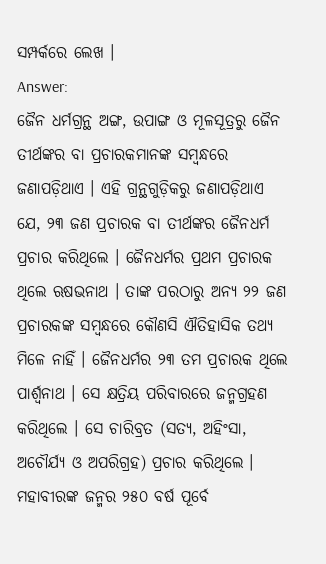ସମ୍ପର୍କରେ ଲେଖ ।
Answer:
ଜୈନ ଧର୍ମଗ୍ରନ୍ଥ ଅଙ୍ଗ, ଉପାଙ୍ଗ ଓ ମୂଳସୂତ୍ରରୁ ଜୈନ ତୀର୍ଥଙ୍କର ବା ପ୍ରଚାରକମାନଙ୍କ ସମ୍ବନ୍ଧରେ ଜଣାପଡ଼ିଥାଏ । ଏହି ଗ୍ରନ୍ଥଗୁଡ଼ିକରୁ ଜଣାପଡ଼ିଥାଏ ଯେ, ୨୩ ଜଣ ପ୍ରଚାରକ ବା ତୀର୍ଥଙ୍କର ଜୈନଧର୍ମ ପ୍ରଚାର କରିଥିଲେ । ଜୈନଧର୍ମର ପ୍ରଥମ ପ୍ରଚାରକ ଥିଲେ ଋଷଭନାଥ । ତାଙ୍କ ପରଠାରୁ ଅନ୍ୟ ୨୨ ଜଣ ପ୍ରଚାରକଙ୍କ ସମ୍ବନ୍ଧରେ କୌଣସି ଐତିହାସିକ ତଥ୍ୟ ମିଳେ ନାହିଁ । ଜୈନଧର୍ମର ୨୩ ତମ ପ୍ରଚାରକ ଥିଲେ ପାର୍ଶ୍ଵନାଥ । ସେ କ୍ଷତ୍ରିୟ ପରିବାରରେ ଜନ୍ମଗ୍ରହଣ କରିଥିଲେ । ସେ ଚାରିବ୍ରତ (ସତ୍ୟ, ଅହିଂସା, ଅଚୌର୍ଯ୍ୟ ଓ ଅପରିଗ୍ରହ) ପ୍ରଚାର କରିଥିଲେ । ମହାବୀରଙ୍କ ଜନ୍ମର ୨୫୦ ବର୍ଷ ପୂର୍ବେ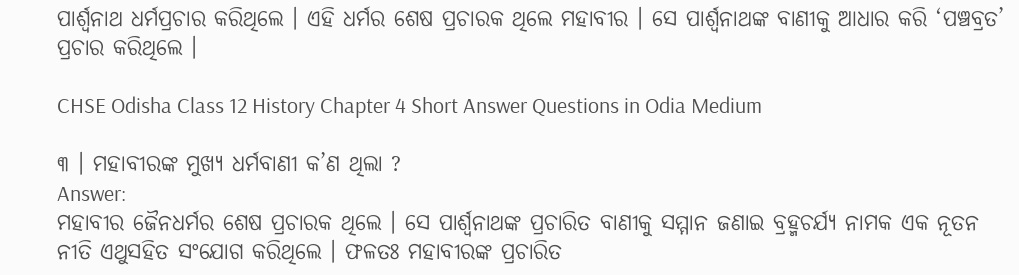ପାର୍ଶ୍ଵନାଥ ଧର୍ମପ୍ରଚାର କରିଥିଲେ । ଏହି ଧର୍ମର ଶେଷ ପ୍ରଚାରକ ଥିଲେ ମହାବୀର । ସେ ପାର୍ଶ୍ଵନାଥଙ୍କ ବାଣୀକୁ ଆଧାର କରି ‘ପଞ୍ଚବ୍ରତ’ ପ୍ରଚାର କରିଥିଲେ ।

CHSE Odisha Class 12 History Chapter 4 Short Answer Questions in Odia Medium

୩ । ମହାବୀରଙ୍କ ମୁଖ୍ୟ ଧର୍ମବାଣୀ କ’ଣ ଥିଲା ?
Answer:
ମହାବୀର ଜୈନଧର୍ମର ଶେଷ ପ୍ରଚାରକ ଥିଲେ । ସେ ପାର୍ଶ୍ଵନାଥଙ୍କ ପ୍ରଚାରିତ ବାଣୀକୁ ସମ୍ମାନ ଜଣାଇ ବ୍ରହ୍ମଚର୍ଯ୍ୟ ନାମକ ଏକ ନୂତନ ନୀତି ଏଥୁସହିତ ସଂଯୋଗ କରିଥିଲେ । ଫଳତଃ ମହାବୀରଙ୍କ ପ୍ରଚାରିତ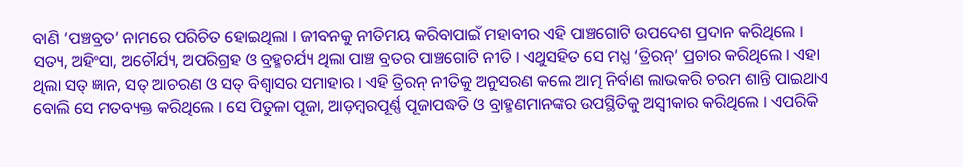ବାଣି ‘ପଞ୍ଚବ୍ରତ’ ନାମରେ ପରିଚିତ ହୋଇଥିଲା । ଜୀବନକୁ ନୀତିମୟ କରିବାପାଇଁ ମହାବୀର ଏହି ପାଞ୍ଚଗୋଟି ଉପଦେଶ ପ୍ରଦାନ କରିଥିଲେ । ସତ୍ୟ, ଅହିଂସା, ଅଚୌର୍ଯ୍ୟ, ଅପରିଗ୍ରହ ଓ ବ୍ରହ୍ମଚର୍ଯ୍ୟ ଥିଲା ପାଞ୍ଚ ବ୍ରତର ପାଞ୍ଚଗୋଟି ନୀତି । ଏଥୁସହିତ ସେ ମଧ୍ଯ ‘ତ୍ରିରନ୍’ ପ୍ରଚାର କରିଥିଲେ । ଏହା ଥିଲା ସତ୍ ଜ୍ଞାନ, ସତ୍ ଆଚରଣ ଓ ସତ୍ ବିଶ୍ଵାସର ସମାହାର । ଏହି ତ୍ରିରନ୍ ନୀତିକୁ ଅନୁସରଣ କଲେ ଆତ୍ମ ନିର୍ବାଣ ଲାଭକରି ଚରମ ଶାନ୍ତି ପାଇଥାଏ ବୋଲି ସେ ମତବ୍ୟକ୍ତ କରିଥିଲେ । ସେ ପିତୁଳା ପୂଜା, ଆଡ଼ମ୍ବରପୂର୍ଣ୍ଣ ପୂଜାପଦ୍ଧତି ଓ ବ୍ରାହ୍ମଣମାନଙ୍କର ଉପସ୍ଥିତିକୁ ଅସ୍ଵୀକାର କରିଥିଲେ । ଏପରିକି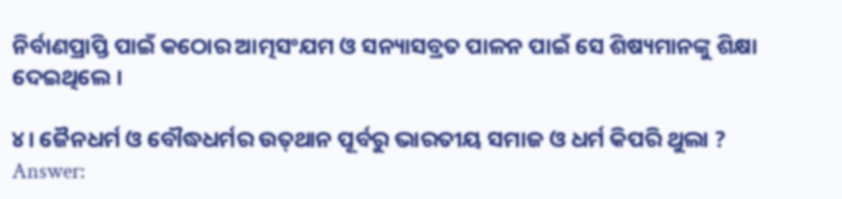ନିର୍ବାଣପ୍ରାପ୍ତି ପାଇଁ କଠୋର ଆତ୍ମସଂଯମ ଓ ସନ୍ୟାସବ୍ରତ ପାଳନ ପାଇଁ ସେ ଶିଷ୍ୟମାନଙ୍କୁ ଶିକ୍ଷା ଦେଇଥିଲେ ।

୪। ଜୈନଧର୍ମ ଓ ବୌଦ୍ଧଧର୍ମର ଉତ୍‌ଥାନ ପୂର୍ବରୁ ଭାରତୀୟ ସମାଜ ଓ ଧର୍ମ କିପରି ଥୁଲା ?
Answer: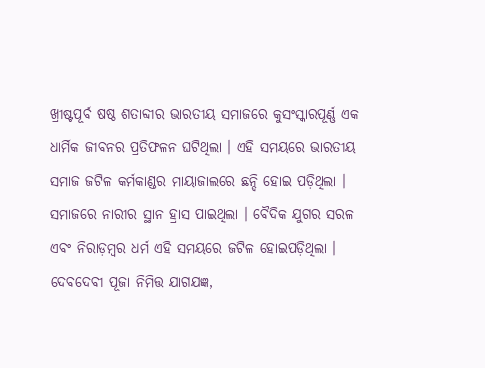ଖ୍ରୀଷ୍ଟପୂର୍ବ ଷଷ୍ଠ ଶତାବ୍ଦୀର ଭାରତୀୟ ସମାଜରେ କୁସଂସ୍କାରପୂର୍ଣ୍ଣ ଏକ ଧାର୍ମିକ ଜୀବନର ପ୍ରତିଫଳନ ଘଟିଥିଲା । ଏହି ସମୟରେ ଭାରତୀୟ ସମାଜ ଜଟିଳ କର୍ମକାଣ୍ଡର ମାୟାଜାଲରେ ଛନ୍ଦି ହୋଇ ପଡ଼ିଥିଲା । ସମାଜରେ ନାରୀର ସ୍ଥାନ ହ୍ରାସ ପାଇଥିଲା । ବୈଦିକ ଯୁଗର ସରଳ ଏବଂ ନିରାଡ଼ମ୍ବର ଧର୍ମ ଏହି ସମୟରେ ଜଟିଳ ହୋଇପଡ଼ିଥିଲା । ଦେବଦେବୀ ପୂଜା ନିମିତ୍ତ ଯାଗଯଜ୍ଞ,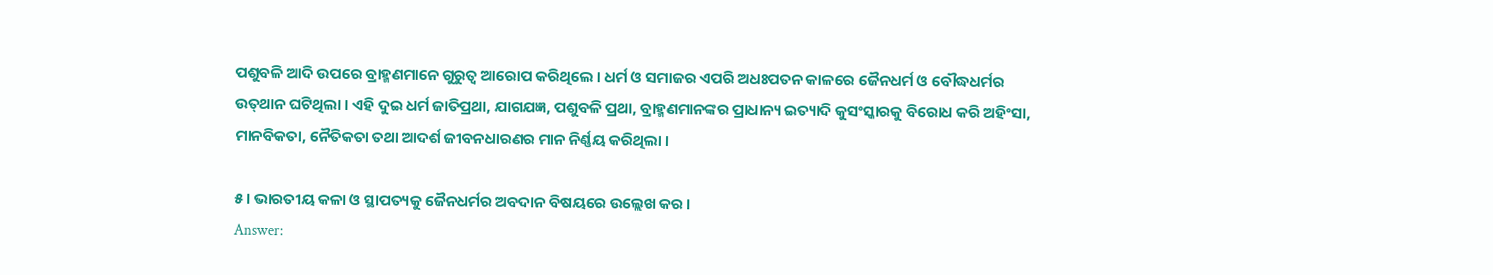ପଶୁବଳି ଆଦି ଉପରେ ବ୍ରାହ୍ମଣମାନେ ଗୁରୁତ୍ଵ ଆରୋପ କରିଥିଲେ । ଧର୍ମ ଓ ସମାଜର ଏପରି ଅଧଃପତନ କାଳରେ ଜୈନଧର୍ମ ଓ ବୌଦ୍ଧଧର୍ମର ଉତ୍‌ଥାନ ଘଟିଥିଲା । ଏହି ଦୁଇ ଧର୍ମ ଜାତିପ୍ରଥା, ଯାଗଯଜ୍ଞ, ପଶୁବଳି ପ୍ରଥା, ବ୍ରାହ୍ମଣମାନଙ୍କର ପ୍ରାଧାନ୍ୟ ଇତ୍ୟାଦି କୁସଂସ୍କାରକୁ ବିରୋଧ କରି ଅହିଂସା, ମାନବିକତା, ନୈତିକତା ତଥା ଆଦର୍ଶ ଜୀବନଧାରଣର ମାନ ନିର୍ଣ୍ଣୟ କରିଥିଲା ।

୫ । ଭାରତୀୟ କଳା ଓ ସ୍ଥାପତ୍ୟକୁ ଜୈନଧର୍ମର ଅବଦାନ ବିଷୟରେ ଉଲ୍ଲେଖ କର ।
Answer: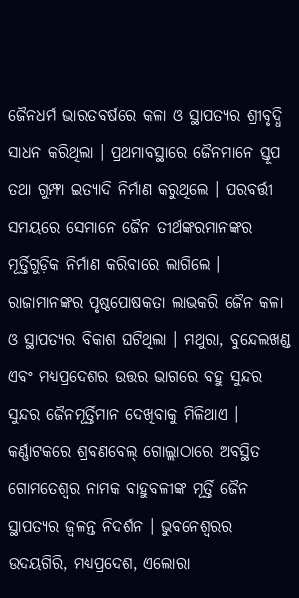ଜୈନଧର୍ମ ଭାରତବର୍ଷରେ କଳା ଓ ସ୍ଥାପତ୍ୟର ଶ୍ରୀବୃଦ୍ଧି ସାଧନ କରିଥିଲା । ପ୍ରଥମାବସ୍ଥାରେ ଜୈନମାନେ ସ୍ତୂପ ତଥା ଗୁମ୍ଫା ଇତ୍ୟାଦି ନିର୍ମାଣ କରୁଥିଲେ । ପରବର୍ତ୍ତୀ ସମୟରେ ସେମାନେ ଜୈନ ତୀର୍ଥଙ୍କରମାନଙ୍କର ମୂର୍ତ୍ତିଗୁଡ଼ିକ ନିର୍ମାଣ କରିବାରେ ଲାଗିଲେ । ରାଜାମାନଙ୍କର ପୃଷ୍ଠପୋଷକତା ଲାଭକରି ଜୈନ କଳା ଓ ସ୍ଥାପତ୍ୟର ବିକାଶ ଘଟିଥିଲା । ମଥୁରା, ବୁନ୍ଦେଲଖଣ୍ଡ ଏବଂ ମଧ୍ୟପ୍ରଦେଶର ଉତ୍ତର ଭାଗରେ ବହୁ ସୁନ୍ଦର ସୁନ୍ଦର ଜୈନମୂର୍ତ୍ତିମାନ ଦେଖିବାକୁ ମିଳିଥାଏ । କର୍ଣ୍ଣାଟକରେ ଶ୍ରବଣବେଲ୍‌ ଗୋଲ୍ଲାଠାରେ ଅବସ୍ଥିତ ଗୋମତେଶ୍ଵର ନାମକ ବାହୁବଳୀଙ୍କ ମୂର୍ତ୍ତି ଜୈନ ସ୍ଥାପତ୍ୟର ଜ୍ଵଳନ୍ତ ନିଦର୍ଶନ । ଭୁବନେଶ୍ଵରର ଉଦୟଗିରି, ମଧ୍ୟପ୍ରଦେଶ, ଏଲୋରା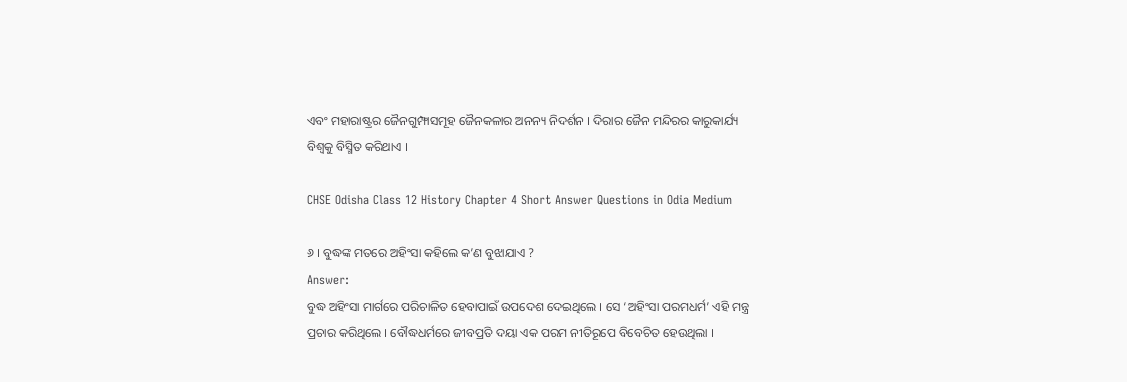ଏବଂ ମହାରାଷ୍ଟ୍ରର ଜୈନଗୁମ୍ଫାସମୂହ ଜୈନକଳାର ଅନନ୍ୟ ନିଦର୍ଶନ । ଦିରାର ଜୈନ ମନ୍ଦିରର କାରୁକାର୍ଯ୍ୟ ବିଶ୍ଵକୁ ବିସ୍ମିତ କରିଥାଏ ।

CHSE Odisha Class 12 History Chapter 4 Short Answer Questions in Odia Medium

୬ । ବୁଦ୍ଧଙ୍କ ମତରେ ଅହିଂସା କହିଲେ କ’ଣ ବୁଝାଯାଏ ?
Answer:
ବୁଦ୍ଧ ଅହିଂସା ମାର୍ଗରେ ପରିଚାଳିତ ହେବାପାଇଁ ଉପଦେଶ ଦେଇଥିଲେ । ସେ ‘ଅହିଂସା ପରମଧର୍ମ’ ଏହି ମନ୍ତ୍ର ପ୍ରଚାର କରିଥିଲେ । ବୌଦ୍ଧଧର୍ମରେ ଜୀବପ୍ରତି ଦୟା ଏକ ପରମ ନୀତିରୂପେ ବିବେଚିତ ହେଉଥିଲା ।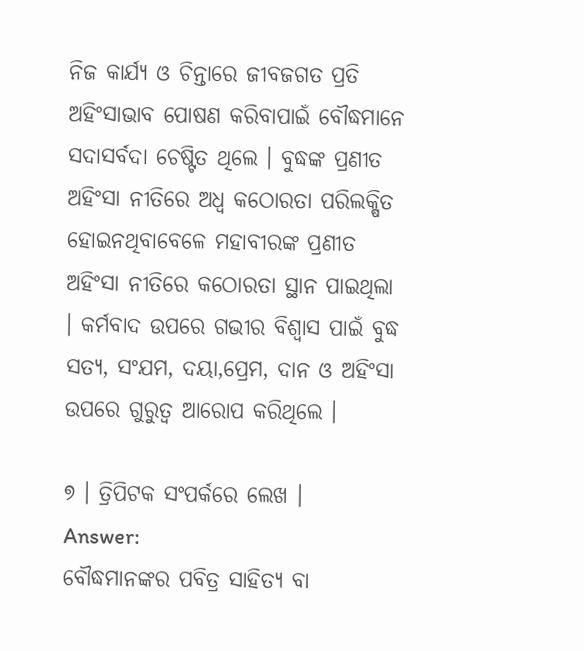ନିଜ କାର୍ଯ୍ୟ ଓ ଚିନ୍ତାରେ ଜୀବଜଗତ ପ୍ରତି ଅହିଂସାଭାବ ପୋଷଣ କରିବାପାଇଁ ବୌଦ୍ଧମାନେ ସଦାସର୍ବଦା ଚେଷ୍ଟିତ ଥିଲେ । ବୁଦ୍ଧଙ୍କ ପ୍ରଣୀତ ଅହିଂସା ନୀତିରେ ଅଧ୍ଵ କଠୋରତା ପରିଲକ୍ଷିତ ହୋଇନଥିବାବେଳେ ମହାବୀରଙ୍କ ପ୍ରଣୀତ ଅହିଂସା ନୀତିରେ କଠୋରତା ସ୍ଥାନ ପାଇଥିଲା । କର୍ମବାଦ ଉପରେ ଗଭୀର ବିଶ୍ଵାସ ପାଇଁ ବୁଦ୍ଧ ସତ୍ୟ, ସଂଯମ, ଦୟା,ପ୍ରେମ, ଦାନ ଓ ଅହିଂସା ଉପରେ ଗୁରୁତ୍ୱ ଆରୋପ କରିଥିଲେ ।

୭ । ତ୍ରିପିଟକ ସଂପର୍କରେ ଲେଖ ।
Answer:
ବୌଦ୍ଧମାନଙ୍କର ପବିତ୍ର ସାହିତ୍ୟ ବା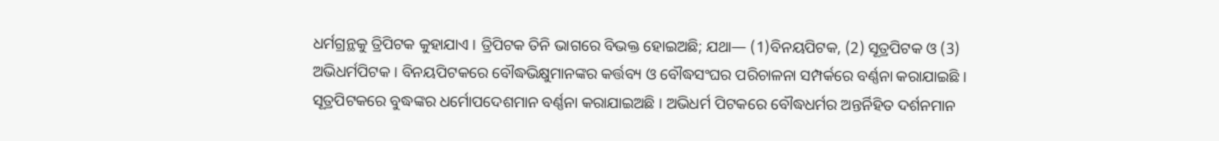ଧର୍ମଗ୍ରନ୍ଥକୁ ତ୍ରିପିଟକ କୁହାଯାଏ । ତ୍ରିପିଟକ ତିନି ଭାଗରେ ବିଭକ୍ତ ହୋଇଅଛି; ଯଥା— (1)ବିନୟପିଟକ, (2) ସୂତ୍ରପିଟକ ଓ (3) ଅଭିଧର୍ମପିଟକ । ବିନୟପିଟକରେ ବୌଦ୍ଧଭିକ୍ଷୁମାନଙ୍କର କର୍ତ୍ତବ୍ୟ ଓ ବୌଦ୍ଧସଂଘର ପରିଚାଳନା ସମ୍ପର୍କରେ ବର୍ଣ୍ଣନା କରାଯାଇଛି । ସୂତ୍ରପିଟକରେ ବୁଦ୍ଧଙ୍କର ଧର୍ମୋପଦେଶମାନ ବର୍ଣ୍ଣନା କରାଯାଇଅଛି । ଅଭିଧର୍ମ ପିଟକରେ ବୌଦ୍ଧଧର୍ମର ଅନ୍ତର୍ନିହିତ ଦର୍ଶନମାନ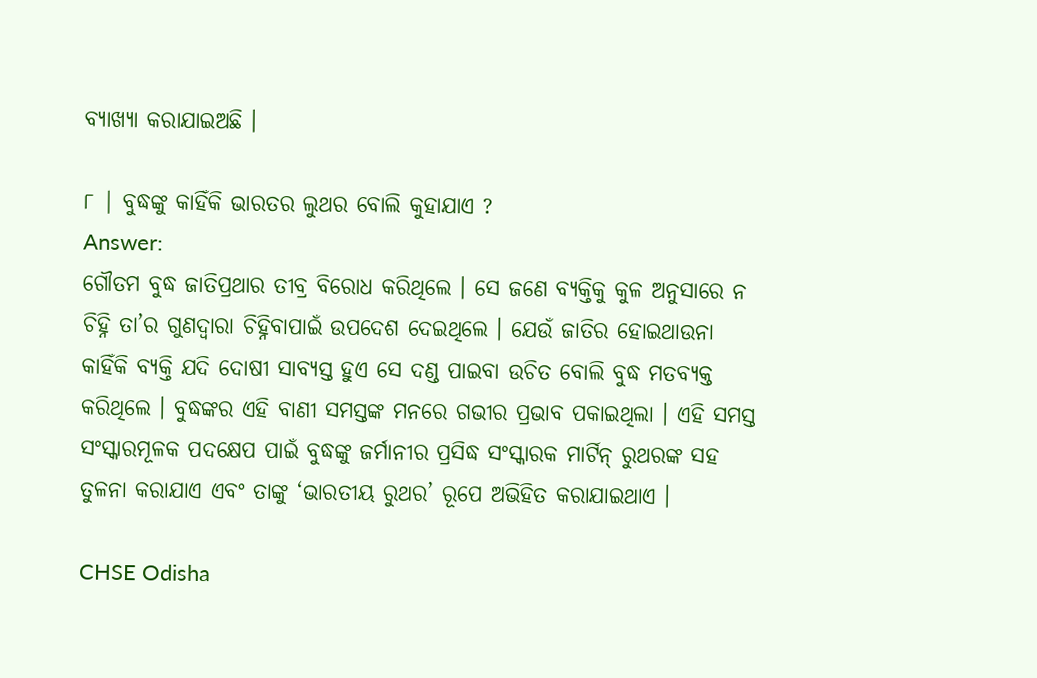ବ୍ୟାଖ୍ୟା କରାଯାଇଅଛି ।

୮ | ବୁଦ୍ଧଙ୍କୁ କାହିଁକି ଭାରତର ଲୁଥର ବୋଲି କୁହାଯାଏ ?
Answer:
ଗୌତମ ବୁଦ୍ଧ ଜାତିପ୍ରଥାର ତୀବ୍ର ବିରୋଧ କରିଥିଲେ । ସେ ଜଣେ ବ୍ୟକ୍ତିକୁ କୁଳ ଅନୁସାରେ ନ ଚିହ୍ନି ତା’ର ଗୁଣଦ୍ଵାରା ଚିହ୍ନିବାପାଇଁ ଉପଦେଶ ଦେଇଥିଲେ । ଯେଉଁ ଜାତିର ହୋଇଥାଉନା କାହିଁକି ବ୍ୟକ୍ତି ଯଦି ଦୋଷୀ ସାବ୍ୟସ୍ତ ହୁଏ ସେ ଦଣ୍ଡ ପାଇବା ଉଚିତ ବୋଲି ବୁଦ୍ଧ ମତବ୍ୟକ୍ତ କରିଥିଲେ । ବୁଦ୍ଧଙ୍କର ଏହି ବାଣୀ ସମସ୍ତଙ୍କ ମନରେ ଗଭୀର ପ୍ରଭାବ ପକାଇଥିଲା । ଏହି ସମସ୍ତ ସଂସ୍କାରମୂଳକ ପଦକ୍ଷେପ ପାଇଁ ବୁଦ୍ଧଙ୍କୁ ଜର୍ମାନୀର ପ୍ରସିଦ୍ଧ ସଂସ୍କାରକ ମାର୍ଟିନ୍ ରୁଥରଙ୍କ ସହ ତୁଳନା କରାଯାଏ ଏବଂ ତାଙ୍କୁ ‘ଭାରତୀୟ ରୁଥର’ ରୂପେ ଅଭିହିତ କରାଯାଇଥାଏ ।

CHSE Odisha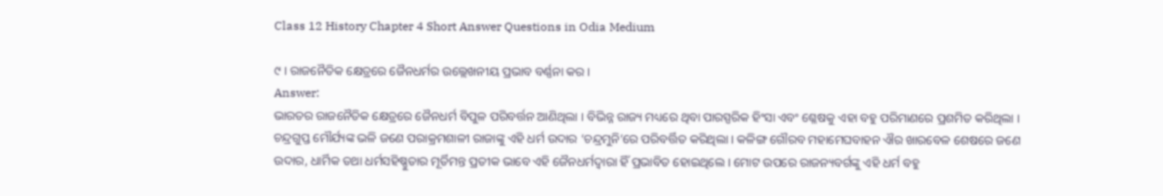Class 12 History Chapter 4 Short Answer Questions in Odia Medium

୯ । ରାଜନୈତିକ କ୍ଷେତ୍ରରେ ଜୈନଧର୍ମର ଉଲ୍ଲେଖନୀୟ ପ୍ରଭାବ ବର୍ଣ୍ଣନା କର ।
Answer:
ଭାରତର ରାଜନୈତିକ କ୍ଷେତ୍ରରେ ଜୈନଧର୍ମ ବିପୁଳ ପରିବର୍ତ୍ତନ ଆଣିଥିଲା । ବିଭିନ୍ନ ରାଜ୍ୟ ମଧ୍ୟରେ ଥିବା ପାରସ୍ପରିକ ହିଂସା ଏବଂ ଶ୍ଳେଷକୁ ଏହା ବହୁ ପରିମାଣରେ ପ୍ରଶମିତ କରିଥିଲା । ଚନ୍ଦ୍ରଗୁପ୍ତ ମୌର୍ଯ୍ୟଙ୍କ ଭଳି ଜଣେ ପରାକ୍ରମଶାଳୀ ରାଜାଙ୍କୁ ଏହି ଧର୍ମ ଉଦାର ‘ଚନ୍ଦ୍ରମୁନି’ରେ ପରିବର୍ତ୍ତିତ କରିଥିଲା । କଳିଙ୍ଗ ଗୌରବ ମହାମେଘବାହନ ଐର ଖାରବେଳ ଶେଷରେ ଜଣେ ଉଦାର, ଧାର୍ମିକ ତଥା ଧର୍ମସହିଷ୍ଣୁତାର ମୂର୍ତିମନ୍ତ ପ୍ରତୀକ ଭାବେ ଏହି ଜୈନଧର୍ମଦ୍ଵାରା ହିଁ ପ୍ରଭାବିତ ହୋଇଥିଲେ । ମୋଟ ଉପରେ ରାଜନ୍ୟବର୍ଗଙ୍କୁ ଏହି ଧର୍ମ ବହୁ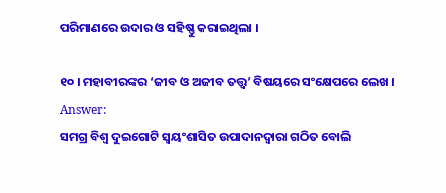ପରିମାଣରେ ଉଦାର ଓ ସହିଷ୍ଣୁ କରାଇଥିଲା ।

୧୦ । ମହାବୀରଙ୍କର ‘ଜୀବ ଓ ଅଜୀବ ତତ୍ତ୍ଵ’ ବିଷୟରେ ସଂକ୍ଷେପରେ ଲେଖ ।
Answer:
ସମଗ୍ର ବିଶ୍ଵ ଦୁଇଗୋଟି ସ୍ଵୟଂଶାସିତ ଉପାଦାନଦ୍ୱାରା ଗଠିତ ବୋଲି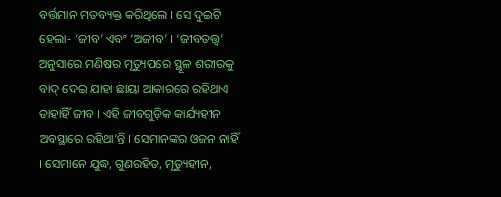ବର୍ତ୍ତମାନ ମତବ୍ୟକ୍ତ କରିଥିଲେ । ସେ ଦୁଇଟି ହେଲା- ‘ଜୀବ’ ଏବଂ ‘ଅଜୀବ’ । ‘ଜୀବତତ୍ତ୍ଵ’ ଅନୁସାରେ ମଣିଷର ମୃତ୍ୟୁପରେ ସ୍ଥୂଳ ଶରୀରକୁ ବାଦ୍ ଦେଇ ଯାହା ଛାୟା ଆକାରରେ ରହିଥାଏ ତାହାହିଁ ଜୀବ । ଏହି ଜୀବଗୁଡ଼ିକ କାର୍ଯ୍ୟହୀନ ଅବସ୍ଥାରେ ରହିଥା’ନ୍ତି । ସେମାନଙ୍କର ଓଜନ ନାହିଁ । ସେମାନେ ଯୁଦ୍ଧ, ଗୁଣରହିତ, ମୃତ୍ୟୁହୀନ,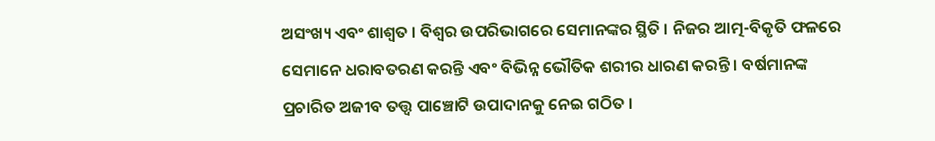ଅସଂଖ୍ୟ ଏବଂ ଶାଶ୍ଵତ । ବିଶ୍ଵର ଉପରିଭାଗରେ ସେମାନଙ୍କର ସ୍ଥିତି । ନିଜର ଆତ୍ମ-ବିକୃତି ଫଳରେ ସେମାନେ ଧରାବତରଣ କରନ୍ତି ଏବଂ ବିଭିନ୍ନ ଭୌତିକ ଶରୀର ଧାରଣ କରନ୍ତି । ବର୍ଷମାନଙ୍କ ପ୍ରଚାରିତ ଅଜୀବ ତତ୍ତ୍ଵ ପାଞ୍ଚୋଟି ଉପାଦାନକୁ ନେଇ ଗଠିତ ।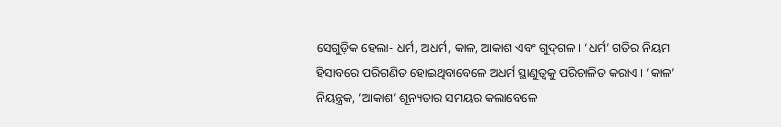ସେଗୁଡ଼ିକ ହେଲା- ଧର୍ମ, ଅଧର୍ମ, କାଳ, ଆକାଶ ଏବଂ ଗୁଦ୍‌ଗଳ । ‘ଧର୍ମ’ ଗତିର ନିୟମ ହିସାବରେ ପରିଗଣିତ ହୋଇଥିବାବେଳେ ଅଧର୍ମ ସ୍ଥାଣୁତ୍ଵକୁ ପରିଚାଳିତ କରାଏ । ‘କାଳ’ ନିୟନ୍ତ୍ରକ, ‘ଆକାଶ’ ଶୂନ୍ୟତାର ସମୟର କଲାବେଳେ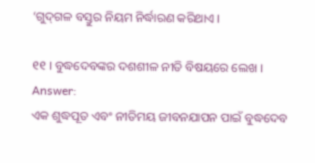‘ଗୁଦ୍‌ଗଳ ବସ୍ତୁର ନିୟମ ନିର୍ଦ୍ଧାରଣ କରିଥାଏ ।

୧୧ । ବୁଦ୍ଧଦେବଙ୍କର ଦଶଶୀଳ ନୀତି ବିଷୟରେ ଲେଖ ।
Answer:
ଏକ ଶୁଦ୍ଧପୂତ ଏବଂ ନୀତିମୟ ଜୀବନଯାପନ ପାଇଁ ବୁଦ୍ଧଦେବ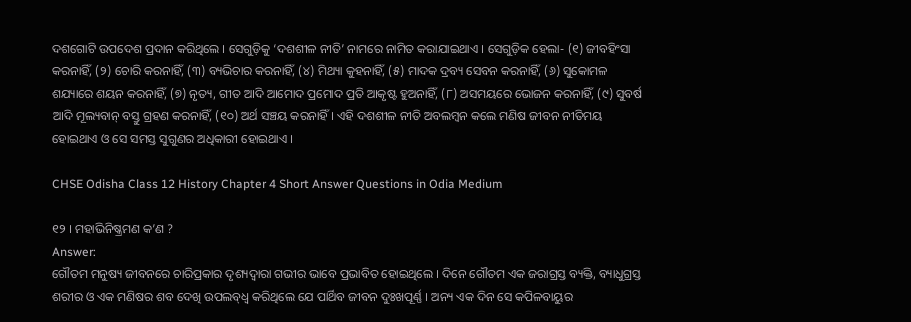ଦଶଗୋଟି ଉପଦେଶ ପ୍ରଦାନ କରିଥିଲେ । ସେଗୁଡ଼ିକୁ ‘ଦଶଶୀଳ ନୀତି’ ନାମରେ ନାମିତ କରାଯାଇଥାଏ । ସେଗୁଡ଼ିକ ହେଲା- (୧) ଜୀବହିଂସା କରନାହିଁ, (୨) ଚୋରି କରନାହିଁ, (୩) ବ୍ୟଭିଚାର କରନାହିଁ, (୪) ମିଥ୍ୟା କୁହନାହିଁ, (୫) ମାଦକ ଦ୍ରବ୍ୟ ସେବନ କରନାହିଁ, (୬) ସୁକୋମଳ ଶଯ୍ୟାରେ ଶୟନ କରନାହିଁ, (୭) ନୃତ୍ୟ, ଗୀତ ଆଦି ଆମୋଦ ପ୍ରମୋଦ ପ୍ରତି ଆକୃଷ୍ଟ ହୁଅନାହିଁ, (୮) ଅସମୟରେ ଭୋଜନ କରନାହିଁ, (୯) ସୁବର୍ଷ ଆଦି ମୂଲ୍ୟବାନ୍ ବସ୍ତୁ ଗ୍ରହଣ କରନାହିଁ, (୧୦) ଅର୍ଥ ସଞ୍ଚୟ କରନାହିଁ । ଏହି ଦଶଶୀଳ ନୀତି ଅବଲମ୍ବନ କଲେ ମଣିଷ ଜୀବନ ନୀତିମୟ ହୋଇଥାଏ ଓ ସେ ସମସ୍ତ ସୁଗୁଣର ଅଧିକାରୀ ହୋଇଥାଏ ।

CHSE Odisha Class 12 History Chapter 4 Short Answer Questions in Odia Medium

୧୨ । ମହାଭିନିଷ୍କ୍ରମଣ କ’ଣ ?
Answer:
ଗୌତମ ମନୁଷ୍ୟ ଜୀବନରେ ଚାରିପ୍ରକାର ଦୃଶ୍ୟଦ୍ଵାରା ଗଭୀର ଭାବେ ପ୍ରଭାବିତ ହୋଇଥିଲେ । ଦିନେ ଗୌତମ ଏକ ଜରାଗ୍ରସ୍ତ ବ୍ୟକ୍ତି, ବ୍ୟାଧୁଗ୍ରସ୍ତ ଶରୀର ଓ ଏକ ମଣିଷର ଶବ ଦେଖି ଉପଲବ୍‌ଧ୍ୱ କରିଥିଲେ ଯେ ପାର୍ଥିବ ଜୀବନ ଦୁଃଖପୂର୍ଣ୍ଣ । ଅନ୍ୟ ଏକ ଦିନ ସେ କପିଳବାୟୁର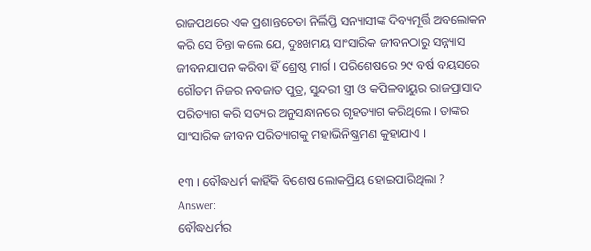ରାଜପଥରେ ଏକ ପ୍ରଶାନ୍ତଚେତା ନିର୍ଲିପ୍ତି ସନ୍ୟାସୀଙ୍କ ଦିବ୍ୟମୂର୍ତ୍ତି ଅବଲୋକନ କରି ସେ ଚିନ୍ତା କଲେ ଯେ, ଦୁଃଖମୟ ସାଂସାରିକ ଜୀବନଠାରୁ ସନ୍ନ୍ୟାସ ଜୀବନଯାପନ କରିବା ହିଁ ଶ୍ରେଷ୍ଠ ମାର୍ଗ । ପରିଶେଷରେ ୨୯ ବର୍ଷ ବୟସରେ ଗୌତମ ନିଜର ନବଜାତ ପୁତ୍ର, ସୁନ୍ଦରୀ ସ୍ତ୍ରୀ ଓ କପିଳବାୟୁର ରାଜପ୍ରାସାଦ ପରିତ୍ୟାଗ କରି ସତ୍ୟର ଅନୁସନ୍ଧାନରେ ଗୃହତ୍ୟାଗ କରିଥିଲେ । ତାଙ୍କର ସାଂସାରିକ ଜୀବନ ପରିତ୍ୟାଗକୁ ମହାଭିନିଷ୍କ୍ରମଣ କୁହାଯାଏ ।

୧୩ । ବୌଦ୍ଧଧର୍ମ କାହିଁକି ବିଶେଷ ଲୋକପ୍ରିୟ ହୋଇପାରିଥିଲା ?
Answer:
ବୌଦ୍ଧଧର୍ମର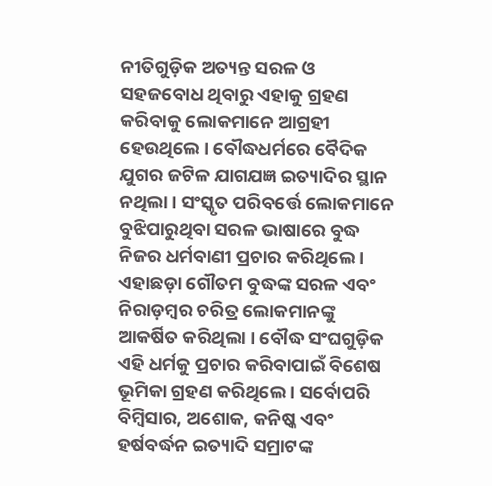ନୀତିଗୁଡ଼ିକ ଅତ୍ୟନ୍ତ ସରଳ ଓ ସହଜବୋଧ ଥିବାରୁ ଏହାକୁ ଗ୍ରହଣ କରିବାକୁ ଲୋକମାନେ ଆଗ୍ରହୀ ହେଉଥିଲେ । ବୌଦ୍ଧଧର୍ମରେ ବୈଦିକ ଯୁଗର ଜଟିଳ ଯାଗଯଜ୍ଞ ଇତ୍ୟାଦିର ସ୍ଥାନ ନଥିଲା । ସଂସ୍କୃତ ପରିବର୍ତ୍ତେ ଲୋକମାନେ ବୁଝିପାରୁଥିବା ସରଳ ଭାଷାରେ ବୁଦ୍ଧ ନିଜର ଧର୍ମବାଣୀ ପ୍ରଚାର କରିଥିଲେ । ଏହାଛଡ଼ା ଗୌତମ ବୁଦ୍ଧଙ୍କ ସରଳ ଏବଂ ନିରାଡ଼ମ୍ବର ଚରିତ୍ର ଲୋକମାନଙ୍କୁ ଆକର୍ଷିତ କରିଥିଲା । ବୌଦ୍ଧ ସଂଘଗୁଡ଼ିକ ଏହି ଧର୍ମକୁ ପ୍ରଚାର କରିବାପାଇଁ ବିଶେଷ ଭୂମିକା ଗ୍ରହଣ କରିଥିଲେ । ସର୍ବୋପରି ବିମ୍ବିସାର, ଅଶୋକ, କନିଷ୍କ ଏବଂ ହର୍ଷବର୍ଦ୍ଧନ ଇତ୍ୟାଦି ସମ୍ରାଟଙ୍କ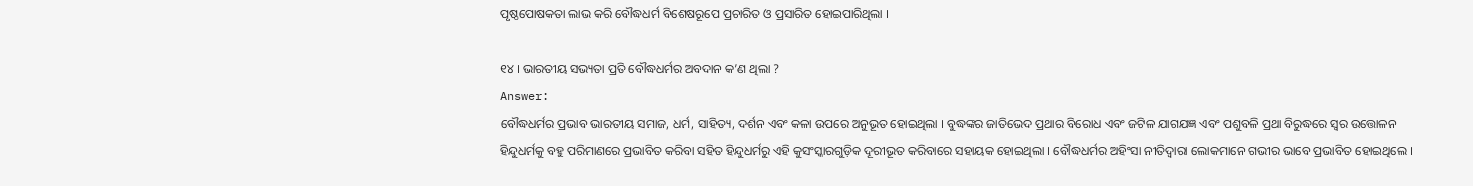ପୃଷ୍ଠପୋଷକତା ଲାଭ କରି ବୌଦ୍ଧଧର୍ମ ବିଶେଷରୂପେ ପ୍ରଚାରିତ ଓ ପ୍ରସାରିତ ହୋଇପାରିଥିଲା ।

୧୪ । ଭାରତୀୟ ସଭ୍ୟତା ପ୍ରତି ବୌଦ୍ଧଧର୍ମର ଅବଦାନ କ’ଣ ଥିଲା ?
Answer:
ବୌଦ୍ଧଧର୍ମର ପ୍ରଭାବ ଭାରତୀୟ ସମାଜ, ଧର୍ମ, ସାହିତ୍ୟ, ଦର୍ଶନ ଏବଂ କଳା ଉପରେ ଅନୁଭୂତ ହୋଇଥିଲା । ବୁଦ୍ଧଙ୍କର ଜାତିଭେଦ ପ୍ରଥାର ବିରୋଧ ଏବଂ ଜଟିଳ ଯାଗଯଜ୍ଞ ଏବଂ ପଶୁବଳି ପ୍ରଥା ବିରୁଦ୍ଧରେ ସ୍ଵର ଉତ୍ତୋଳନ ହିନ୍ଦୁଧର୍ମକୁ ବହୁ ପରିମାଣରେ ପ୍ରଭାବିତ କରିବା ସହିତ ହିନ୍ଦୁଧର୍ମରୁ ଏହି କୁସଂସ୍କାରଗୁଡ଼ିକ ଦୂରୀଭୂତ କରିବାରେ ସହାୟକ ହୋଇଥିଲା । ବୌଦ୍ଧଧର୍ମର ଅହିଂସା ନୀତିଦ୍ଵାରା ଲୋକମାନେ ଗଭୀର ଭାବେ ପ୍ରଭାବିତ ହୋଇଥିଲେ ।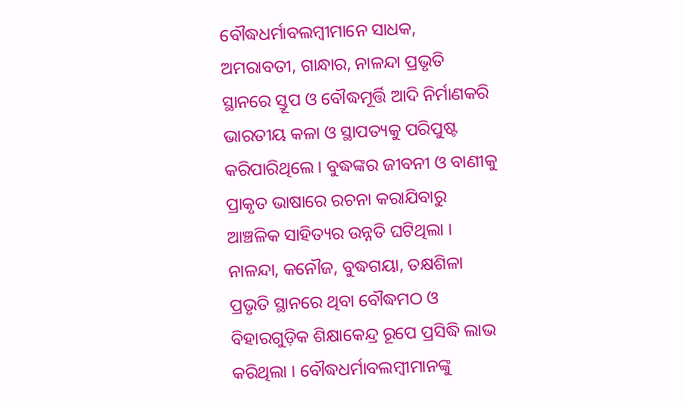ବୌଦ୍ଧଧର୍ମାବଲମ୍ବୀମାନେ ସାଧକ, ଅମରାବତୀ, ଗାନ୍ଧାର, ନାଳନ୍ଦା ପ୍ରଭୃତି ସ୍ଥାନରେ ସ୍ତୂପ ଓ ବୌଦ୍ଧମୂର୍ତ୍ତି ଆଦି ନିର୍ମାଣକରି ଭାରତୀୟ କଳା ଓ ସ୍ଥାପତ୍ୟକୁ ପରିପୁଷ୍ଟ କରିପାରିଥିଲେ । ବୁଦ୍ଧଙ୍କର ଜୀବନୀ ଓ ବାଣୀକୁ ପ୍ରାକୃତ ଭାଷାରେ ରଚନା କରାଯିବାରୁ ଆଞ୍ଚଳିକ ସାହିତ୍ୟର ଉନ୍ନତି ଘଟିଥିଲା । ନାଳନ୍ଦା, କନୌଜ, ବୁଦ୍ଧଗୟା, ତକ୍ଷଶିଳା ପ୍ରଭୃତି ସ୍ଥାନରେ ଥିବା ବୌଦ୍ଧମଠ ଓ ବିହାରଗୁଡ଼ିକ ଶିକ୍ଷାକେନ୍ଦ୍ର ରୂପେ ପ୍ରସିଦ୍ଧି ଲାଭ କରିଥିଲା । ବୌଦ୍ଧଧର୍ମାବଲମ୍ବୀମାନଙ୍କୁ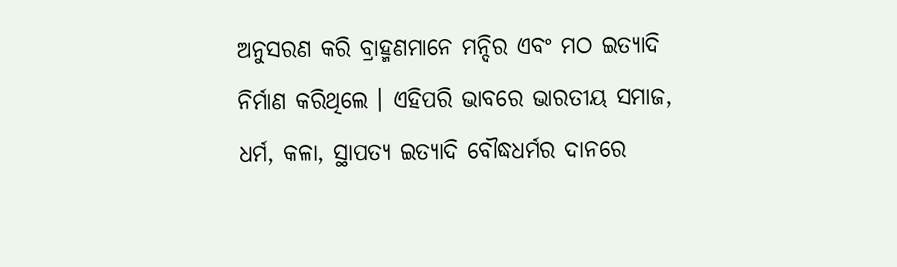ଅନୁସରଣ କରି ବ୍ରାହ୍ମଣମାନେ ମନ୍ଦିର ଏବଂ ମଠ ଇତ୍ୟାଦି ନିର୍ମାଣ କରିଥିଲେ । ଏହିପରି ଭାବରେ ଭାରତୀୟ ସମାଜ, ଧର୍ମ, କଳା, ସ୍ଥାପତ୍ୟ ଇତ୍ୟାଦି ବୌଦ୍ଧଧର୍ମର ଦାନରେ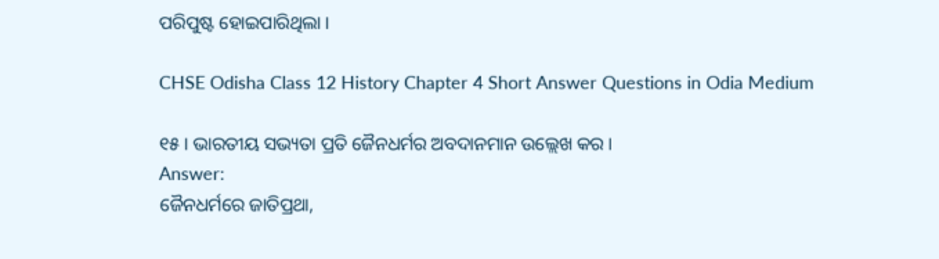ପରିପୁଷ୍ଟ ହୋଇପାରିଥିଲା ।

CHSE Odisha Class 12 History Chapter 4 Short Answer Questions in Odia Medium

୧୫ । ଭାରତୀୟ ସଭ୍ୟତା ପ୍ରତି ଜୈନଧର୍ମର ଅବଦାନମାନ ଉଲ୍ଲେଖ କର ।
Answer:
ଜୈନଧର୍ମରେ ଜାତିପ୍ରଥା,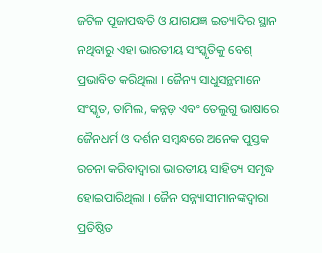ଜଟିଳ ପୂଜାପଦ୍ଧତି ଓ ଯାଗଯଜ୍ଞ ଇତ୍ୟାଦିର ସ୍ଥାନ ନଥିବାରୁ ଏହା ଭାରତୀୟ ସଂସ୍କୃତିକୁ ବେଶ୍ ପ୍ରଭାବିତ କରିଥିଲା । ଜୈନ୍ୟ ସାଧୁସନ୍ଥମାନେ ସଂସ୍କୃତ, ତାମିଲ, କନ୍ନଡ଼ ଏବଂ ତେଲୁଗୁ ଭାଷାରେ ଜୈନଧର୍ମ ଓ ଦର୍ଶନ ସମ୍ବନ୍ଧରେ ଅନେକ ପୁସ୍ତକ ରଚନା କରିବାଦ୍ଵାରା ଭାରତୀୟ ସାହିତ୍ୟ ସମୃଦ୍ଧ ହୋଇପାରିଥିଲା । ଜୈନ ସନ୍ନ୍ୟାସୀମାନଙ୍କଦ୍ଵାରା ପ୍ରତିଷ୍ଠିତ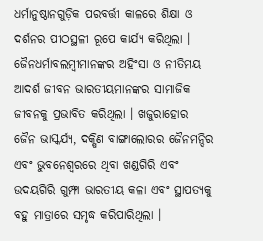ଧର୍ମାନୁଷ୍ଠାନଗୁଡ଼ିକ ପରବର୍ତ୍ତୀ କାଳରେ ଶିକ୍ଷା ଓ ଦର୍ଶନର ପୀଠସ୍ଥଳୀ ରୂପେ କାର୍ଯ୍ୟ କରିଥିଲା । ଜୈନଧର୍ମାବଲମ୍ବୀମାନଙ୍କର ଅହିଂସା ଓ ନୀତିମୟ ଆଦର୍ଶ ଜୀବନ ଭାରତୀୟମାନଙ୍କର ସାମାଜିକ ଜୀବନକୁ ପ୍ରଭାବିତ କରିଥିଲା । ଖଜୁରାହୋର ଜୈନ ଭାସ୍କର୍ଯ୍ୟ, ଦକ୍ଷିଣ ବାଙ୍ଗାଲୋରର ଜୈନମନ୍ଦିର ଏବଂ ଭୁବନେଶ୍ଵରରେ ଥିବା ଖଣ୍ଡଗିରି ଏବଂ ଉଦୟଗିରି ଗୁମ୍ଫା ଭାରତୀୟ କଳା ଏବଂ ସ୍ଥାପତ୍ୟକୁ ବହୁ ମାତ୍ରାରେ ସମୃଦ୍ଧ କରିପାରିଥିଲା ।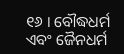୧୬ । ବୌଦ୍ଧଧର୍ମ ଏବଂ ଜୈନଧର୍ମ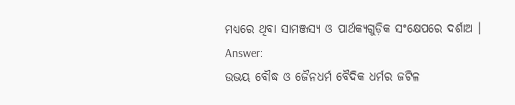ମଧ୍ୟରେ ଥିବା ସାମଞ୍ଜସ୍ୟ ଓ ପାର୍ଥକ୍ୟଗୁଡ଼ିକ ସଂକ୍ଷେପରେ ଦର୍ଶାଅ ।
Answer:
ଉଭୟ ବୌଦ୍ଧ ଓ ଜୈନଧର୍ମ ବୈଦିକ ଧର୍ମର ଜଟିଳ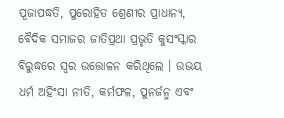ପୂଜାପଦ୍ଧତି, ପୁରୋହିତ ଶ୍ରେଣୀର ପ୍ରାଧାନ୍ୟ, ବୈଦିକ ସମାଜର ଜାତିପ୍ରଥା ପ୍ରଭୃତି କୁସଂସ୍କାର ବିରୁଦ୍ଧରେ ସ୍ଵର ଉତ୍ତୋଳନ କରିଥିଲେ । ଉଭୟ ଧର୍ମ ଅହିଂସା ନୀତି, କର୍ମଫଳ, ପୁନର୍ଜନ୍ମ ଏବଂ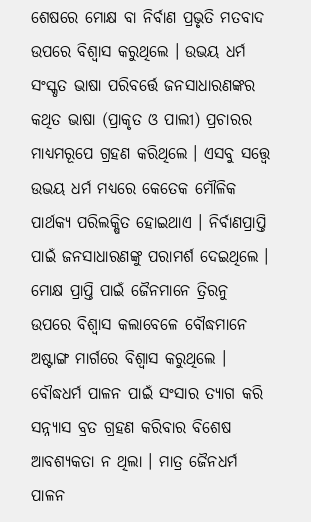ଶେଷରେ ମୋକ୍ଷ ବା ନିର୍ବାଣ ପ୍ରଭୃତି ମତବାଦ ଉପରେ ବିଶ୍ଵାସ କରୁଥିଲେ । ଉଭୟ ଧର୍ମ ସଂସ୍କୃତ ଭାଷା ପରିବର୍ତ୍ତେ ଜନସାଧାରଣଙ୍କର କଥିତ ଭାଷା (ପ୍ରାକୃତ ଓ ପାଲୀ) ପ୍ରଚାରର ମାଧ୍ୟମରୂପେ ଗ୍ରହଣ କରିଥିଲେ । ଏସବୁ ସତ୍ତ୍ଵେ ଉଭୟ ଧର୍ମ ମଧ୍ଯରେ କେତେକ ମୌଳିକ ପାର୍ଥକ୍ୟ ପରିଲକ୍ଷିତ ହୋଇଥାଏ । ନିର୍ବାଣପ୍ରାପ୍ତି ପାଇଁ ଜନସାଧାରଣଙ୍କୁ ପରାମର୍ଶ ଦେଇଥିଲେ । ମୋକ୍ଷ ପ୍ରାପ୍ତି ପାଇଁ ଜୈନମାନେ ତ୍ରିରନୁ ଉପରେ ବିଶ୍ଵାସ କଲାବେଳେ ବୌଦ୍ଧମାନେ ଅଷ୍ଟାଙ୍ଗ ମାର୍ଗରେ ବିଶ୍ଵାସ କରୁଥିଲେ । ବୌଦ୍ଧଧର୍ମ ପାଳନ ପାଇଁ ସଂସାର ତ୍ୟାଗ କରି ସନ୍ନ୍ୟାସ ବ୍ରତ ଗ୍ରହଣ କରିବାର ବିଶେଷ ଆବଶ୍ୟକତା ନ ଥିଲା । ମାତ୍ର ଜୈନଧର୍ମ ପାଳନ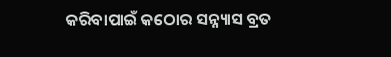କରିବାପାଇଁ କଠୋର ସନ୍ନ୍ୟାସ ବ୍ରତ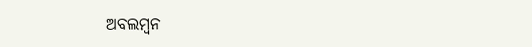ଅବଲମ୍ବନ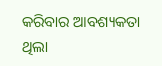କରିବାର ଆବଶ୍ୟକତା ଥିଲା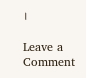।

Leave a Comment